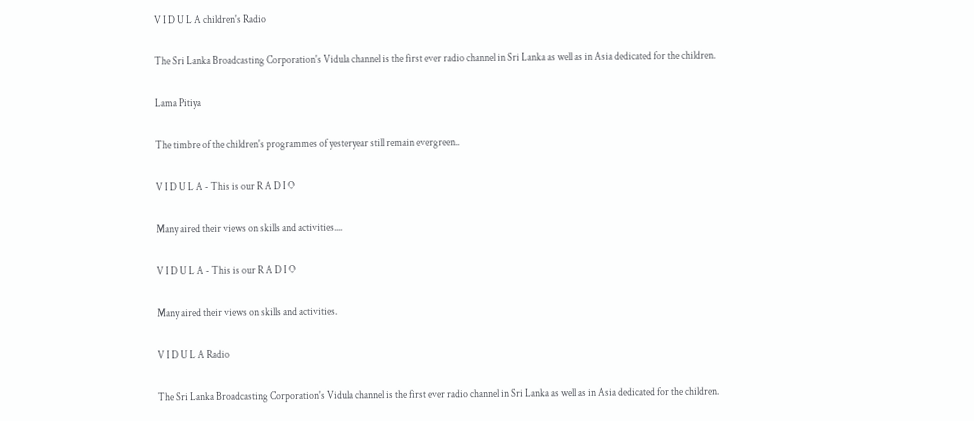V I D U L A children's Radio

The Sri Lanka Broadcasting Corporation's Vidula channel is the first ever radio channel in Sri Lanka as well as in Asia dedicated for the children.

Lama Pitiya

The timbre of the children's programmes of yesteryear still remain evergreen..

V I D U L A - This is our R A D I O

Many aired their views on skills and activities....

V I D U L A - This is our R A D I O

Many aired their views on skills and activities.

V I D U L A Radio

The Sri Lanka Broadcasting Corporation's Vidula channel is the first ever radio channel in Sri Lanka as well as in Asia dedicated for the children.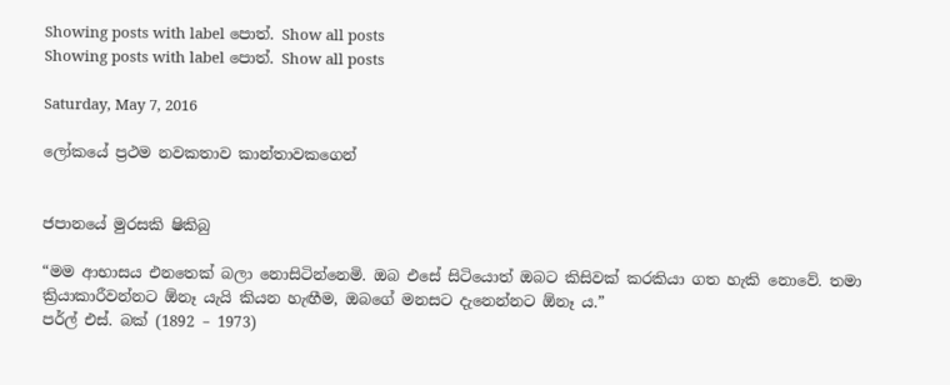Showing posts with label පොත්. Show all posts
Showing posts with label පොත්. Show all posts

Saturday, May 7, 2016

ලෝකයේ ප්‍රථම නවකතාව කාන්තාවකගෙන්


ජපානයේ මුරසකි ෂිකිබු

“මම ආභාසය එනතෙක් බලා නොසිටින්නෙමි‍. ඔබ එසේ සිටියොත් ඔබට කිසිවක් කරකියා ගත ‍හැකි නොවේ‍. තමා ක්‍රියාකාරීවන්නට ඕනෑ යැයි කියන හැඟීම, ඔබගේ මනසට දැනෙන්නට ඕනෑ ය.”
පර්ල් එස්. බක් (1892 – 1973)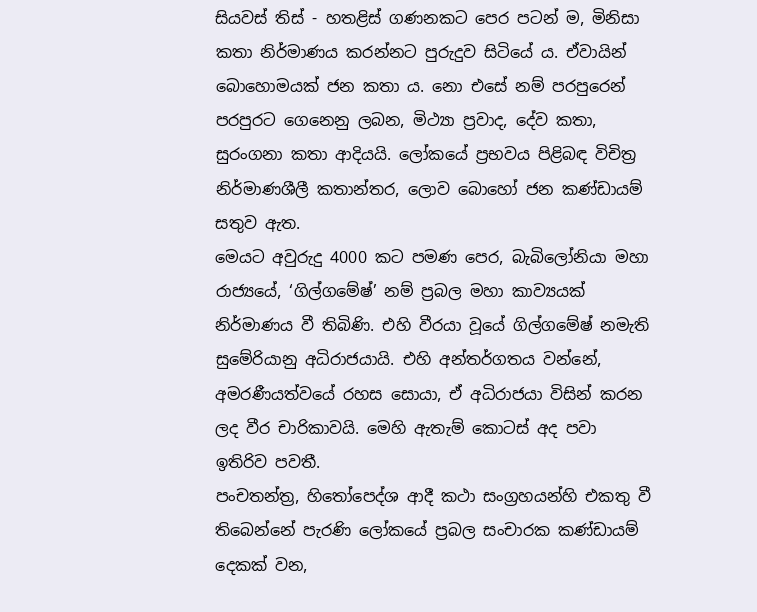සියවස් තිස් - හතළිස් ගණනකට පෙර පටන් ම, මිනිසා කතා නිර්මාණය කරන්නට පුරුදුව සිටියේ ය. ඒවායින් බොහොමයක් ජන කතා ය. නො එසේ නම් පරපුරෙන් පරපුරට ගෙනෙනු ලබන, මිථ්‍යා ප්‍රවාද, දේව කතා, සුරංගනා කතා ආදියයි. ලෝකයේ ප්‍රභවය පිළිබඳ විචිත්‍ර නිර්මාණශීලී කතාන්තර, ලොව බොහෝ ‍ජන කණ්ඩායම් සතුව ඇත.
මෙයට අවුරුදු 4000 කට පමණ පෙර, බැබිලෝනියා මහා රාජ්‍යයේ, ‘ගිල්ගමේෂ්’ නම් ප්‍රබල මහා කාව්‍යයක් නිර්මාණය වී තිබිණි. එහි වීරයා වූයේ ගිල්ගමේෂ් නමැති සුමේරියානු අධිරාජයායි. එහි අන්තර්ගතය වන්නේ, අමරණීයත්වයේ රහස සොයා, ඒ අධිරාජයා විසින් කරන ලද වීර චාරිකාවයි‍. මෙහි ඇතැම් කොටස් අද පවා ඉතිරිව පවතී.
පංචතන්ත්‍ර, හිතෝප‍ෙද්ශ ආදී කථා සංග්‍රහයන්හි එකතු වී තිබෙන්නේ පැරණි ලෝකයේ ප්‍රබල සංචාරක කණ්ඩායම් දෙකක් වන,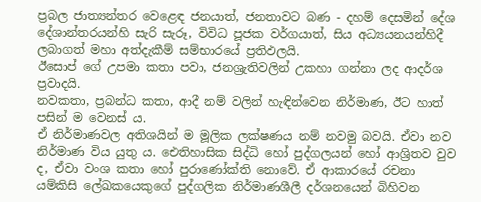ප්‍රබල ජාත්‍යන්තර වෙළෙඳ ජනයාත්, ජනතාවට බණ - දහම් දෙසමින් දේශ දේශාන්තරයන්හි සැරි සැරූ, විවිධ පූජක වර්ගයාත්, සිය අධ්‍යයනයන්හිදී ලබාගත් මහා අත්දැකීම් සම්භාරයේ ප්‍රතිඵලයි‍‍.
ඊසොප් ගේ උපමා කතා පවා, ජනශ්‍රැතිවලින් උකහා ගන්නා ලද ආදර්ශ ප්‍රවාදයි.
නවකතා, ප්‍රබන්ධ කතා, ආදී නම් වලින් හැඳින්වෙන නිර්මාණ, ඊට හාත් පසින් ම වෙනස් ය.
ඒ නිර්මාණවල අතිශයින් ම මූලික ලක්ෂණය නම් නවමු බවයි. ඒවා නව නිර්මාණ විය යුතු ය. ඓතිහාසික සිද්ධි හෝ පුද්ගලයන් හෝ ආශ්‍රිතව වුව ද, ඒවා වංශ කතා හෝ පුරාණෝක්ති නොවේ. ඒ ආකාරයේ රචනා යම්කිසි ලේඛකයෙකුගේ පුද්ගලික නිර්මාණශීලී දර්ශනයෙන් බිහිවන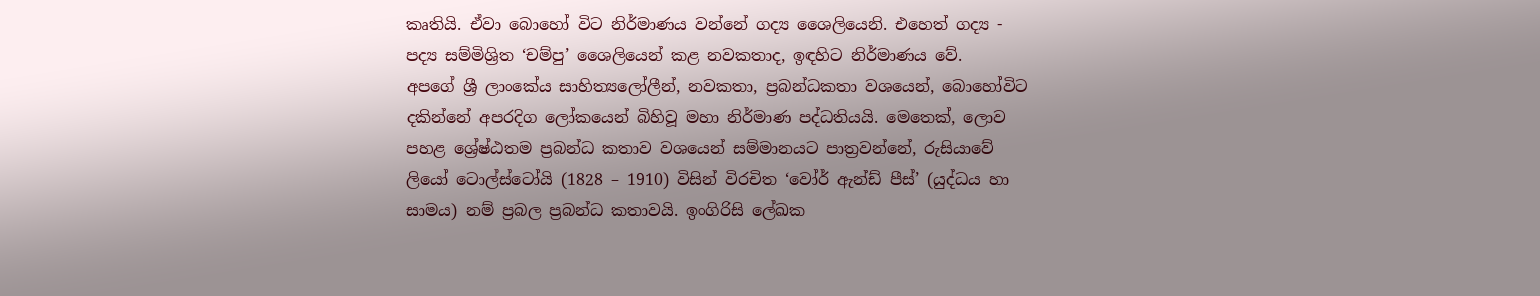කෘතියි. ඒවා බොහෝ විට නිර්මාණය වන්නේ ගද්‍ය ශෛලියෙනි. එහෙත් ගද්‍ය - පද්‍ය සම්මිශ්‍රිත ‘චම්පු’ ශෛලියෙන් කළ නවකතාද, ඉඳහිට නිර්මාණය වේ.
අපගේ ශ්‍රී ලාංකේය සාහිත්‍යලෝලීන්, නවකතා, ප්‍රබන්ධකතා වශයෙන්, බොහෝවිට දකින්නේ අපරදිග ලෝකයෙන් බිහිවූ මහා නිර්මාණ පද්ධතියයි. මෙතෙක්, ලොව පහළ ශ්‍රේෂ්ඨතම ප්‍රබන්ධ කතාව වශයෙන් සම්මානයට පාත්‍රවන්නේ, රුසියාවේ ලියෝ ‍ටොල්ස්ටෝයි (1828 – 1910) විසින් විරචිත ‘වෝර් ඇන්ඩ් පීස්’ (යුද්ධය හා සාමය) නම් ප්‍රබල ප්‍රබන්ධ කතාවයි. ඉංගිරිසි ලේඛක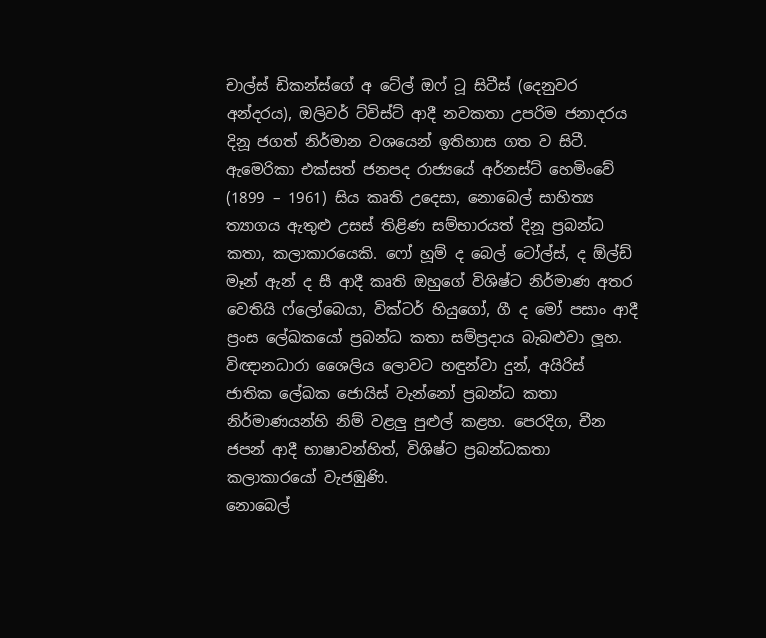චාල්ස් ඩිකන්ස්ගේ අ ‍ටේල් ඔෆ් ටූ සිටීස් (දෙනුවර අන්දරය), ඔලිවර් ට්විස්ට් ආදී නවකතා උපරිම ජනාදරය දිනූ ජගත් නිර්මාන වශයෙන් ඉතිහාස ගත ව සිටී.
ඇමෙරිකා එක්සත් ජනපද රාජ්‍යයේ අර්නස්ට් හෙමිංවේ (1899 – 1961) සිය කෘති උදෙසා, නොබෙල් සාහිත්‍ය ත්‍යාගය ඇතුළු ‍උසස් තිළිණ සම්භාරයත් දිනූ ප්‍රබන්ධ කතා, කලාකාරයෙකි. ෆෝ හූම් ද බෙල් ටෝල්ස්, ද ඕල්ඩ් මෑන් ඇන් ද සී ආදී කෘති ඔහුගේ විශිෂ්ට නිර්මාණ අතර වෙතියි ෆ්ලෝබෙයා, වික්ටර් හියුගෝ, ගී ද මෝ පසාං ආදී ප්‍රංස ලේඛකයෝ ප්‍රබන්ධ කතා සම්ප්‍රදාය බැබළුවා ලූහ. විඥානධාරා ශෛලිය ලොවට හඳුන්වා දුන්, අයිරිස් ජාතික ‍ලේඛක ජොයිස් වැන්නෝ ප්‍රබන්ධ කතා නිර්මාණයන්හි නිම් වළලු පුළුල් කළහ. පෙරදිග, චීන ජපන් ආදී භාෂාවන්හිත්, විශිෂ්ට ප්‍රබන්ධකතා කලාකාරයෝ වැජඹුණි.
නොබෙල්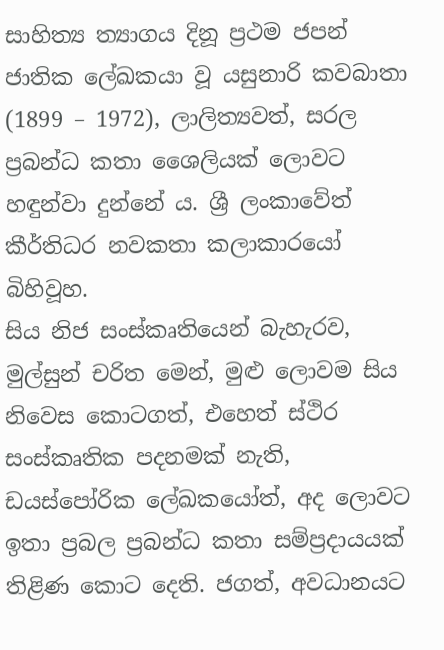සාහිත්‍ය ත්‍යාගය දිනූ ප්‍රථම ජපන් ජාතික ලේඛකයා වූ යසුනාරි කවබාතා (1899 – 1972), ලාලිත්‍යවත්, සරල ප්‍රබන්ධ කතා ශෛලියක් ලොවට හඳුන්වා දුන්නේ ය. ශ්‍රී ලංකාවේත් කීර්තිධර නවකතා කලාකාරයෝ බිහිවූහ.
සිය නිජ සංස්කෘතියෙන් බැහැරව, මුල්සුන් චරිත මෙන්, මුළු ලොවම සිය නිවෙස කොටගත්, එහෙත් ස්ථිර සංස්කෘතික පදනමක් නැති, ඩයස්පෝරික ලේඛ‍කයෝත්, අද ලොවට ඉතා ප්‍රබල ප්‍රබන්ධ කතා සම්ප්‍රදායයක් තිළිණ කොට දෙති. ජගත්, අවධානයට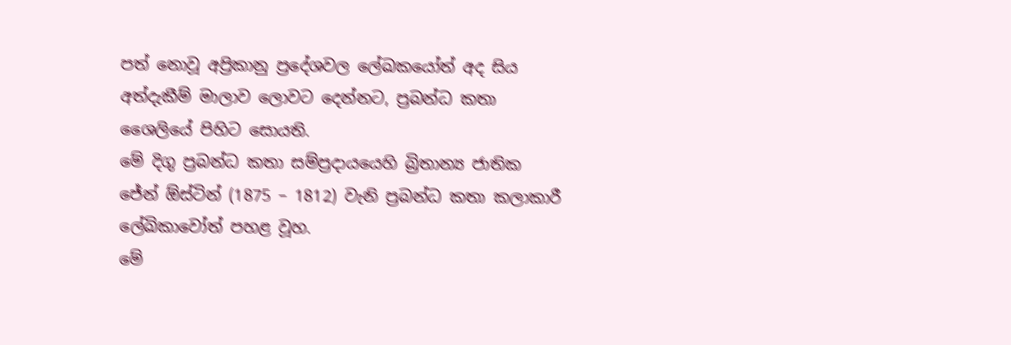පත් නොවූ අප්‍රිකානු ප්‍රදේශවල ලේඛකයෝත් අද සිය අත්දැකීම් මාලාව ලොවට දෙන්නට, ප්‍රබන්ධ කතා ශෛලියේ පිහිට සොයති.
මේ දිගු ප්‍රබන්ධ කතා සම්ප්‍රදායයෙහි බ්‍රිතාන්‍ය ජාතික ජේන් ඕස්ටින් (1875 – 1812) වැනි ප්‍රබන්ධ කතා කලාකාරී ලේඛිකාවෝත් පහළ වූහ.
මේ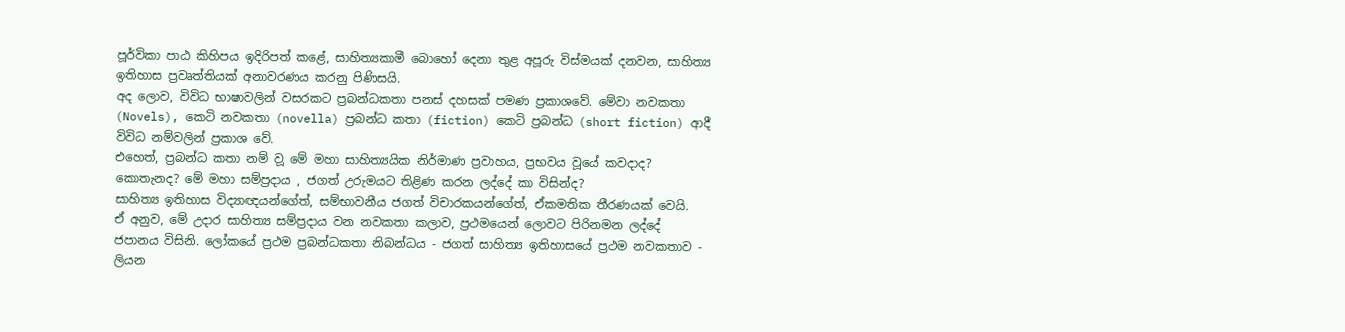ප‍ූර්විකා පාඨ කිහිපය ඉදිරිපත් කළේ, සාහිත්‍යකාමී බොහෝ දෙනා තුළ අපූරු විස්මයක් දනවන, සාහිත්‍ය ඉතිහාස ප්‍රවෘත්තියක් අනාවරණය කරනු පිණිසයි.
අද ලොව, විවිධ භාෂාවලින් වසරකට ප්‍රබන්ධකතා පනස් දහසක් පමණ ප්‍රකාශවේ. මේවා නවකතා (Novels), කෙටි නවකතා (novella) ප්‍රබන්ධ කතා (fiction) කෙටි ප්‍රබන්ධ (short fiction) ආදී විවිධ නම්වලින් ප්‍රකාශ වේ.
එහෙත්, ප්‍රබන්ධ කතා නම් ව‍ූ මේ මහා සාහිත්‍යයික නිර්මාණ ප්‍රවාහය, ප්‍රභවය වූයේ කවදාද? කොතැනද? මේ මහා සම්ප්‍රදාය , ජගත් උරුමයට තිළිණ කරන ලද්දේ කා විසින්ද?
සාහිත්‍ය ඉතිහාස විද්‍යාඥයන්ගේත්, සම්භාවනීය ජගත් විචාරකයන්ගේත්, ඒකමතික තීරණයක් වෙයි.
ඒ අනුව, මේ උදාර සාහිත්‍ය සම්ප්‍රදාය වන නවකතා කලාව, ප්‍රථමයෙන් ලොවට පිරිනමන ලද්දේ ජපානය විසිනි. ලෝකයේ ප්‍රථම ප්‍රබන්ධකතා නිබන්ධය - ජගත් සාහිත්‍ය ඉතිහාසයේ ප්‍රථම නවකතාව - ලියන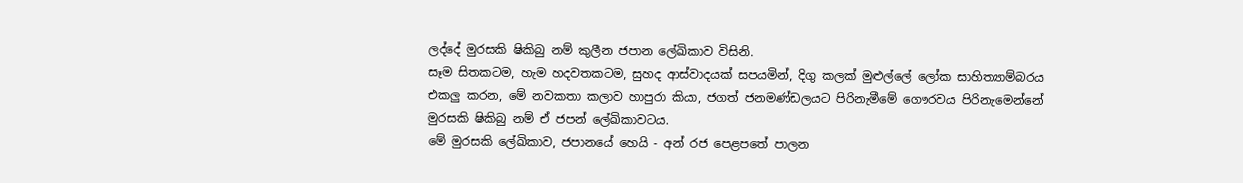ලද්දේ මුරසකි ෂිකිබු නම් කුලීන ජපාන ලේඛිකාව විසිනි.
සෑම සිතකටම, හැම හදවතකටම, සුහද ආස්වාදයක් සපයමින්, දිගු කලක් මුළුල්ලේ ලෝක සාහිත්‍යාම්බරය එකලු කරන, මේ නවකතා කලාව හාපුරා කියා, ජගත් ජනමණ්ඩලයට පිරිනැමීමේ ගෞරවය පිරිනැමෙන්නේ මුරසකි ෂිකිබු නම් ඒ ජපන් ලේඛිකාවටය.
මේ මුරසකි ලේඛිකාව, ජපානයේ හෙයි - අන් රජ පෙළපතේ පාලන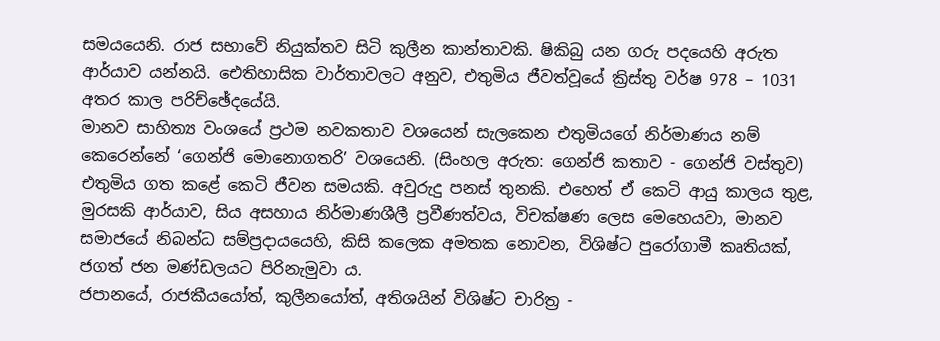සමයයෙනි. රාජ සභාවේ නියුක්තව සිටි කුලීන කාන්තාවකි. ෂිකිබු යන ගරු පදයෙහි අරුත ආර්යාව යන්නයි. ඓතිහාසික වාර්තාවලට අනුව, එතුමිය ජීවත්වූයේ ක්‍රිස්තු වර්ෂ 978 – 1031 අතර කාල පරිච්ඡේදයේයි.
මානව සාහිත්‍ය වංශයේ ප්‍රථම නවකතාව වශයෙන් සැලකෙන එතුමියගේ නිර්මාණය නම් කෙරෙන්නේ ‘ගෙන්ජි මොනොගතරි’ වශයෙනි. (සිංහල අරුත: ගෙන්ජි කතාව - ගෙන්ජි වස්තුව)
එතුමිය ගත කළේ කෙටි ජීවන සමයකි. අවුරුදු පනස් තුනකි. එහෙත් ඒ කෙටි ආයු කාලය තුළ, මුරසකි ආර්යාව, සිය අසහාය නිර්මාණශීලී ප්‍රවීණත්වය, විචක්ෂණ ලෙස මෙහෙයවා, මානව සමාජයේ නිබන්ධ සම්ප්‍රදායයෙහි, කිසි කලෙක අමතක නොවන, විශිෂ්ට පුරෝගාමී කෘතියක්, ජගත් ජන මණ්ඩලයට පිරිනැමුවා ය.
ජපානයේ, රාජකීයයෝත්, කුලීනයෝත්, අතිශයින් විශිෂ්ට චාරිත්‍ර -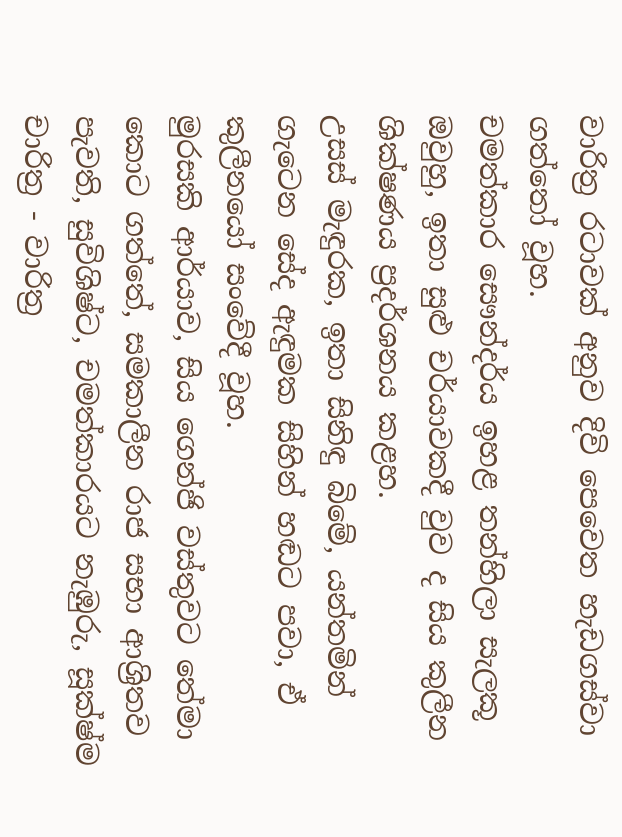වාරිත්‍ර රටාවක් අනුව දිවි පෙවෙත හැඩගස්වා ගත්තෝ වූහ.
චමත්කාර සෞන්දර්ය ඉහළ තන්හිලා සැලකූ ඔවුහු, ඉතා සුළු චර්යාවකදී වුව ද සිය කුලීන ශික්ෂණය ප්‍රදර්ශනය කළහ.
උසස් මැඳුරක, ඉතා සිනිඳු බිමේ, යන්තමින් ගැටෙන සේද ඇඳුමක සිහින් හඬට පවා, ඒ කුලීනයෝ සංවේදී වූහ.
මුරසකි ආර්යාව, සිය ගෙන්ජි වස්තුවට තේමා කොට ගත්තේ, සමකාලීන රාජ සභා ආශ්‍රිතව පැවති, සුවිශිෂ්ට, චමත්කාරයට නැඹුරු, සූක්ෂ්ම චාරිත්‍ර - වාරිත්‍ර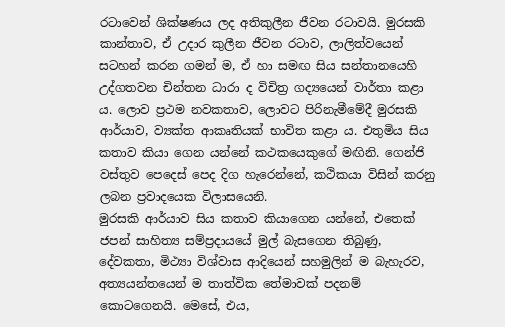රටාවෙන් ශික්ෂණය ලද අතිකුලීන ජීවන රටාවයි. මුරසකි කාන්තාව, ඒ උදාර කුලීන ජීවන රටාව, ලාලිත්වයෙන් සටහන් කරන ගමන් ම, ඒ හා සමඟ සිය සන්තානයෙහි උද්ගතවන චින්තන ධාරා ද විචිත්‍ර ගද්‍යයෙන් වාර්තා කළා ය. ලොව ප්‍රථම නවකතාව, ලොවට පිරිනැමීමේදී මුරසකි ආර්යාව, ව්‍යක්ත ආකෘතියක් භාවිත කළා ය. එතුමිය සිය කතාව කියා ගෙන යන්නේ කථකයෙකුගේ මඟිනි. ගෙන්ජි වස්තුව පෙදෙස් පෙද දිග හැරෙන්නේ, කථිකයා විසින් කරනු ලබන ප්‍රවාදයෙක විලාසයෙනි.
මුරසකි ආර්යාව සිය කතාව කියාගෙන යන්නේ, එතෙක් ජපන් සාහිත්‍ය සම්ප්‍රදායයේ මුල් බැසගෙන තිබුණු, දේවකතා, මිථ්‍යා විශ්වාස ආදියෙන් සහමුලින් ම බැහැරව, අත්‍යයන්තයෙන් ම තාත්වික තේමාවක් පදනම් කොටගෙනයි. මෙසේ, එය,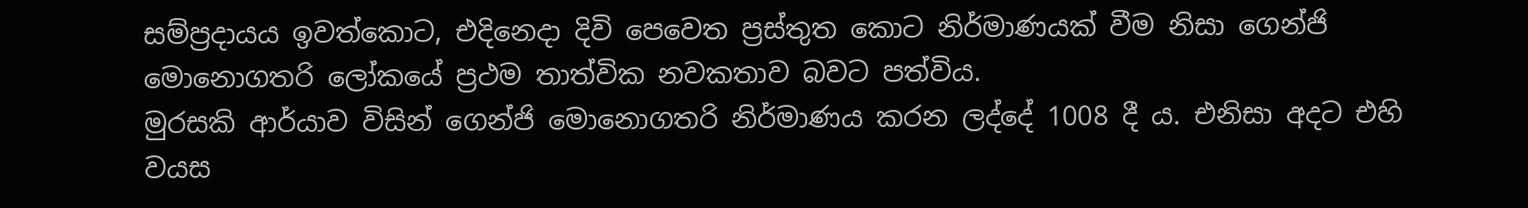සම්ප්‍රදායය ඉවත්කොට, එදිනෙදා දිවි පෙවෙත ප්‍රස්තුත කොට නිර්මාණයක් වීම නිසා ගෙන්ජි මොනොගතරි ලෝකයේ ප්‍රථම තාත්වික නවකතාව බවට පත්විය.
මුරසකි ආර්යාව විසින් ගෙන්ජි මොනොගතරි නිර්මාණය කරන ලද්දේ 1008 දී ය. එනිසා අදට එහි වයස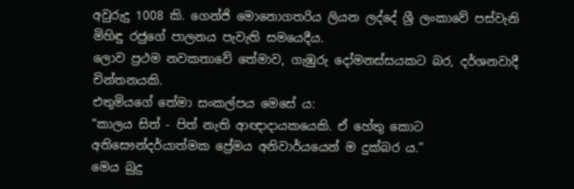අවුරුදු 1008 කි. ගෙන්ජි මොනොගතරිය ලියන ලද්දේ ශ්‍රී ලංකාවේ පස්වැනි මිහිඳු රජුගේ පාලනය පැවැති සමයෙදීය.
ලොව ප්‍රථම නවකතාවේ තේමාව, ගැඹුරු දෝමනස්සයකට බර, දර්ශනවාදී චින්තනයකි.
එතුමියගේ තේමා සංකල්පය මෙසේ ය:
“කාලය සිත් - පිත් නැති ආඥාදායකයෙකි. ඒ හේතු කොට අතිසෞන්දර්යාත්මක ප්‍රේමය අනිවාර්යයෙන් ම දුක්බර ය.”
මෙය බුදු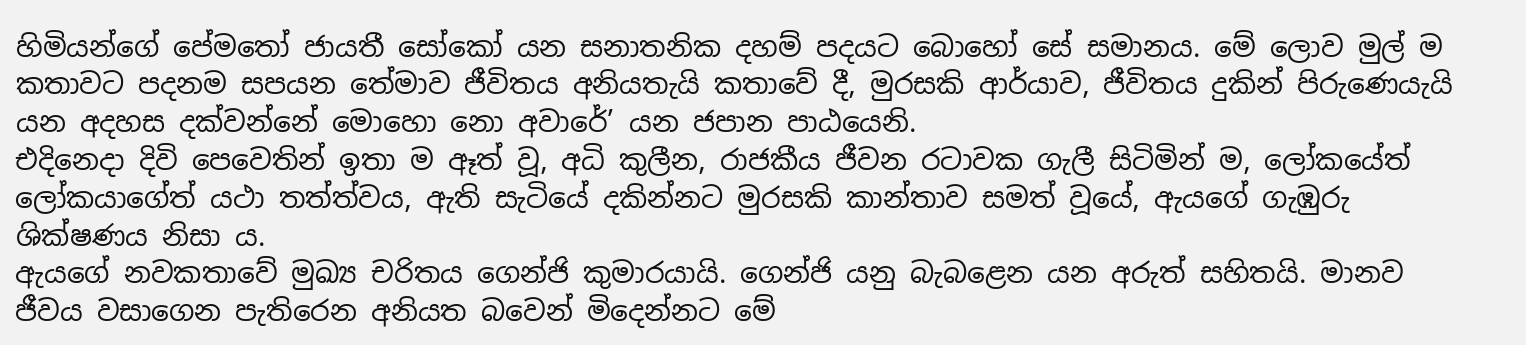හිමියන්ගේ පේමතෝ ජායතී සෝකෝ යන සනාතනික දහම් පදයට බොහෝ සේ සමානය. මේ ලොව මුල් ම කතාවට පදනම සපයන තේමාව ජීවිතය අනියතැයි කතාවේ දී, මුරසකි ආර්යාව, ජීවිතය දුකින් පිරුණෙයැයි යන අදහස දක්වන්නේ මොහො නො අවාරේ’ යන ජපාන පාඨයෙනි.
එදිනෙදා දිවි පෙවෙතින් ඉතා ම ඈත් වූ, අධි කුලීන, රාජකීය ජීවන රටාවක ගැලී සිටිමින් ම, ලෝකයේත් ලෝකයාගේත් යථා තත්ත්වය, ඇති සැටියේ දකින්නට මුරසකි කාන්තාව සමත් වූයේ, ඇයගේ ගැඹුරු ශික්ෂණය නිසා ය.
ඇයගේ නවකතාවේ මුඛ්‍ය චරිතය ගෙන්ජි කුමාරයායි. ගෙන්ජි යනු බැබළෙන යන අරුත් සහිතයි. මානව ජීවය වසාගෙන පැතිරෙන අනියත බවෙන් මිදෙන්නට මේ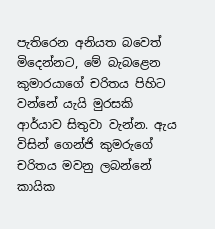පැතිරෙන අනියත බවෙත් මිදෙන්නට, මේ බැබළෙන කුමාරයාගේ චරිතය පිහිට වන්නේ යැයි මුරසකි ආර්යාව සිතුවා වැන්න. ඇය විසින් ගෙන්ජි කුමරුගේ චරිතය මවනු ලබන්නේ කායික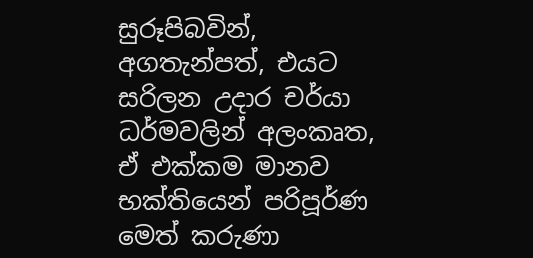සුරූපිබවින්, අගතැන්පත්, එයට සරිලන උදාර චර්යා ධර්මවලින් අලංකෘත, ඒ එක්කම මානව භක්තියෙන් පරිපූර්ණ මෙත් කරුණා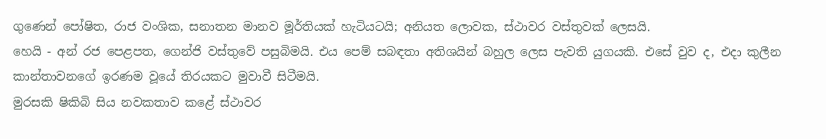ගුණෙන් පෝෂිත, රාජ වංශික, සනාතන මානව මූර්තියක් හැටියටයි; අනියත ලොවක, ස්ථාවර වස්තුවක් ලෙසයි.
හෙයි - අන් රජ පෙළපත, ගෙන්ජි වස්තුවේ පසුබිමයි. එය පෙම් සබඳතා අතිශයින් බහුල ලෙස පැවති යුගයකි. එසේ වුව ද, එදා කුලීන කාන්තාවනගේ ඉරණම වූයේ තිරයකට මුවාවී සිටීමයි.
මුරසකි ෂිකිබි සිය නවකතාව කළේ ස්ථාවර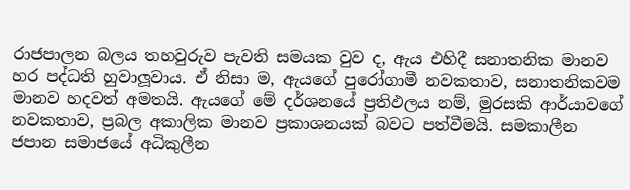රාජපාලන බලය තහවුරුව පැවති සමයක වුව ද, ඇය එහිදී සනාතනික මානව හර පද්ධති හුවාලූවාය. ඒ නිසා ම, ඇයගේ පු‍රෝගාමී නවකතාව, සනාතනිකවම මානව හදවත් අමතයි. ඇයගේ මේ දර්ශනයේ ප්‍රතිඵලය නම්, මුරසකි ආර්යාවගේ නවකතාව, ප්‍රබල අකාලික මානව ප්‍රකාශනයක් බවට පත්වීමයි. සමකාලීන ජපාන සමාජයේ අධිකුලීන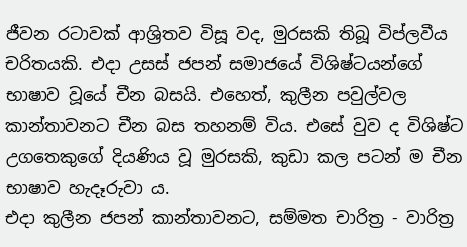ජීවන රටාවක් ආශ්‍රිතව විසූ වද, මුරසකි තිබූ විප්ලවීය චරිතයකි. එදා උසස් ජපන් සමාජයේ විශිෂ්ටයන්ගේ භාෂාව වූයේ චීන බසයි. එහෙත්, කුලීන පවුල්වල කාන්තාවනට චීන බස තහනම් විය. එසේ වුව ද විශිෂ්ට උගතෙකුගේ දියණිය වූ මුරසකි, කුඩා කල පටන් ම චීන භාෂාව හැදෑරුවා ය.
එදා කුලීන ජපන් කාන්තාවනට, සම්මත චාරිත්‍ර - වාරිත්‍ර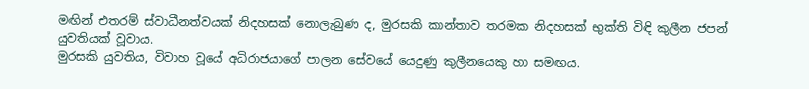මඟින් එතරම් ස්වාධීනත්වයක් නිදහසක් නොලැබුණ ද, මුරසකි කාන්තාව තරමක නිදහසක් භුක්ති විඳි කුලීන ජපන් යුවතියක් වූවාය.
මුරසකි යුවතිය, විවාහ වූයේ අධිරාජයාගේ පාලන සේවයේ යෙදුණු කුලීනයෙකු හා සමඟය.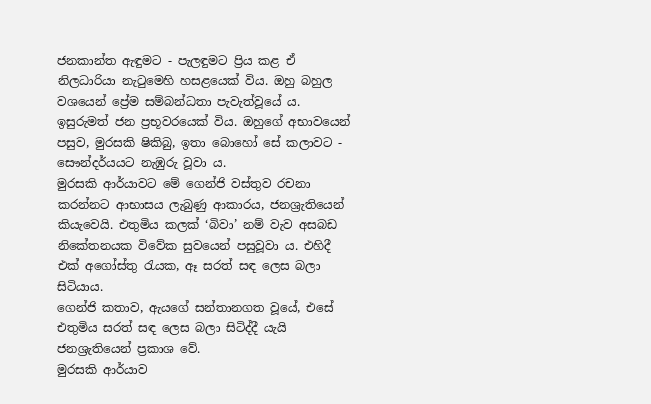ජනකාන්ත ඇඳුමට - පැලඳුමට‍ ප්‍රිය කළ ඒ නිලධාරියා නැටුමෙහි හසළයෙක් විය. ඔහු බහුල වශයෙන් ප්‍රේම සම්බන්ධතා පැවැත්වූයේ ය. ඉසුරුමත් ජන ප්‍රභූවරයෙක් විය. ඔහුගේ අභාවයෙන් පසුව, මුරසකි ෂිකිබු, ඉතා බොහෝ සේ කලාවට - සෞන්දර්යයට නැඹුරු වූවා ය‍.
මුරසකි ආර්යාවට මේ ගෙන්ජි වස්තුව රචනා කරන්නට ආභාසය ලැබුණු ආකාරය, ජනශ්‍රැතියෙන් කියැවෙයි. එතුමිය කලක් ‘බිවා’ නම් වැව අසබඩ නිකේතනයක ‍විවේක සුවයෙන් පසුවූවා ය. එහිදී එක් අගෝස්තු රැයක, ඈ සරත් සඳ ලෙස බලා සිටියාය.
ගෙන්ජි කතාව, ඇයගේ සන්තානගත වූයේ, එසේ එතුමිය සරත් සඳ ලෙස බලා සිටිද්දී යැයි ජනශ්‍රැතියෙන් ප්‍රකාශ වේ.
මුරසකි ආර්යාව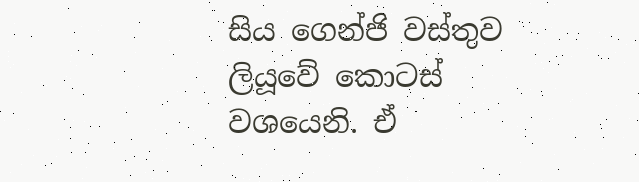සිය ගෙන්ජි වස්තුව ලියූවේ කොටස් වශයෙනි. ඒ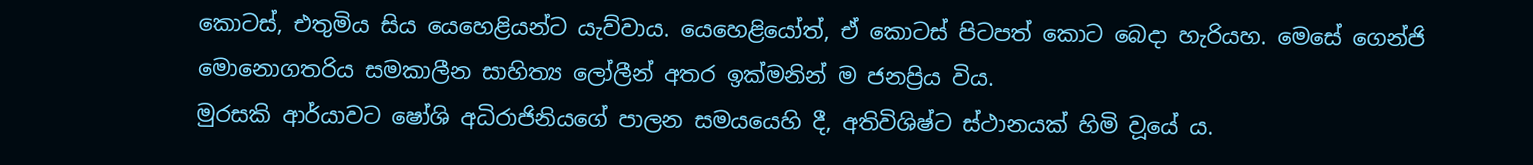කොටස්, එතුමිය සිය යෙහෙළියන්ට යැව්වාය. යෙහෙළියෝත්, ඒ කොටස් පිටපත් කොට බෙදා හැරියහ. මෙසේ ගෙන්ජි මොනොගතරිය සමකාලීන සාහිත්‍ය ලෝලීන් අතර ඉක්මනින් ම ජනප්‍රිය විය.
මුරසකි ආර්යාවට ෂෝශි අධිරාජිනියගේ පාලන සමයයෙහි දී, අතිවිශිෂ්ට ස්ථානයක් හිමි ව‍ූයේ ය.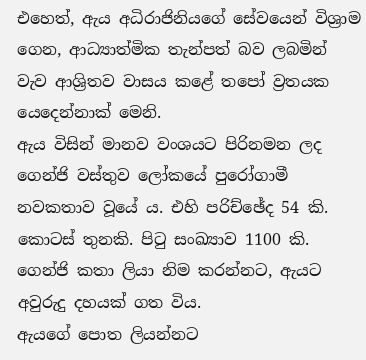එහෙත්, ඇය අධිරාජිනියගේ සේවයෙන් විශ්‍රාම ගෙන, ආධ්‍යාත්මික තැන්පත් බව ලබමින් වැව ආශ්‍රිතව වාසය කළේ තපෝ ව්‍රතයක යෙදෙන්නාක් මෙනි.
ඇය විසින් මානව වංශයට පිරිනමන ලද ගෙන්ජි වස්තුව ලෝකයේ පු‍රෝගාමී නවකතාව වූයේ ය. එහි පරිච්ඡේද 54 කි. කොටස් තුනකි. පිටු සංඛ්‍යාව 1100 කි. ගෙන්ජි කතා ලියා නිම කරන්නට, ඇයට අවුරුදු දහයක් ගත විය‍.
ඇයගේ පොත ලියන්නට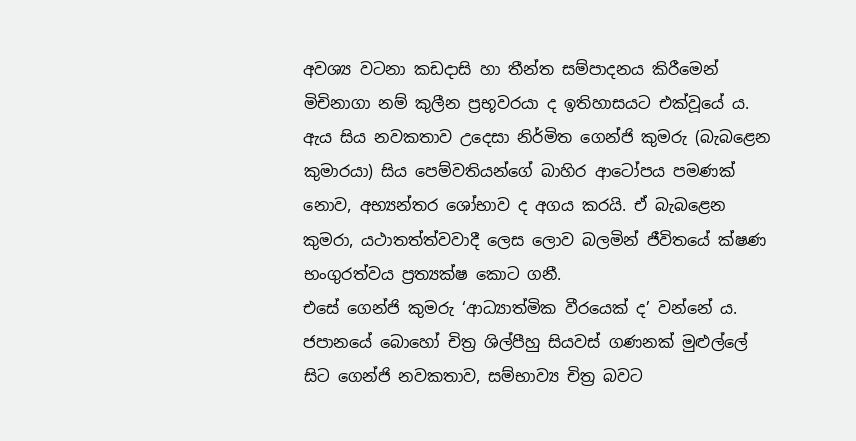අවශ්‍ය වටනා කඩදාසි හා තීන්ත සම්පාදනය කිරීමෙන් මිචිනාගා නම් කුලීන ප්‍රභූවරයා ද ඉතිහාසයට එක්වූයේ ය.
ඇය සිය නවකතාව උදෙසා නිර්මිත‍ ගෙන්ජි කුමරු (බැබළෙන කුමාරයා) සිය පෙම්වතියන්ගේ බාහිර ආටෝපය පමණක් නොව, අභ්‍යන්තර ශෝභාව ද අගය කරයි. ඒ බැ‍බළෙන කුමරා, යථාතත්ත්වවාදී ලෙස ලොව බලමින් ජීවිතයේ ක්ෂණ භංගුරත්වය ප්‍රත්‍යක්ෂ කොට ගනී.
එසේ ගෙන්ජි කුමරු ‘ආධ්‍යාත්මික වීරයෙක් ද’ වන්නේ ය.
ජපානයේ බොහෝ චිත්‍ර ශිල්පීහු සියවස් ගණනක් මුළුල්ලේ සිට ගෙන්ජි නවකතාව, සම්භාව්‍ය චිත්‍ර බවට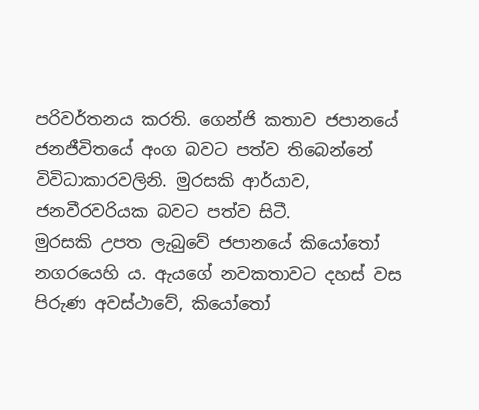පරිවර්තනය කරති. ගෙන්ජි කතාව ජපානයේ ජනජීවිතයේ අංග බවට පත්ව තිබෙන්නේ විවිධාකාරවලිනි. මුරසකි ආර්යාව, ජනවීරවරියක බවට පත්ව සිටී.
මුරසකි උපත ලැබුවේ ජපානයේ කියෝතෝ නගරයෙහි ය. ඇයගේ නවකතාවට දහස් වස පිරුණ අවස්ථාවේ, කියෝතෝ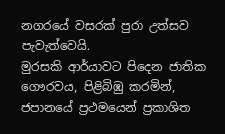නගරයේ වසරක් පු‍රා උත්සව පැවැත්වෙයි‍.
මුරසකි ආර්යාවට පිදෙන ජාතික ගෞරවය, පිළිබිඹු කරමින්, ජපානයේ ප්‍රථමයෙන් ප්‍රකාශිත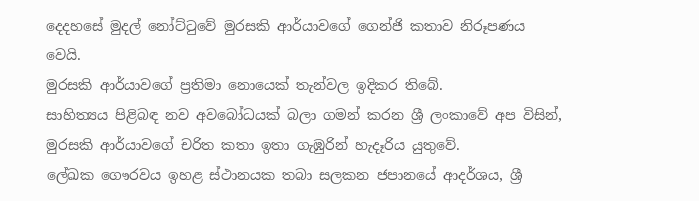දෙදහසේ මුදල් නෝට්ටුවේ මුරසකි ආර්යාවගේ ගෙන්ජි කතාව නිරූපණය වෙයි.
මුරසකි ආර්යාවගේ ප්‍රතිමා නොයෙක් තැන්වල ඉදිකර තිබේ.
සාහිත්‍යය පිළිබඳ නව අවබෝධයක් බලා ගමන් කරන ශ්‍රී ලංකාවේ අප විසින්, මුරසකි ආර්යාවගේ චරිත කතා ඉතා ගැඹුරින් හැදෑරිය යුතුවේ.
ලේඛක ගෞරවය ඉහළ ස්ථානයක තබා සලකන ජපානයේ ආදර්ශය, ශ්‍රී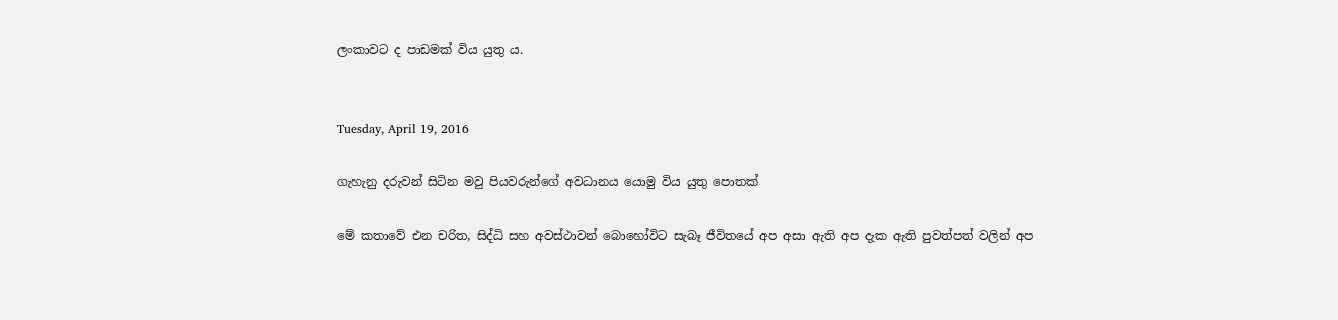ලංකාවට ද පාඩමක් විය යුතු ය.


Tuesday, April 19, 2016

ගැහැනු දරුවන් සිටින මවු පියවරුන්ගේ අවධානය යොමු විය යුතු පොතක්

මේ කතාවේ එන චරිත, සිද්ධි සහ අවස්ථාවන් බොහෝවිට සැබෑ ජීවිතයේ අප අසා ඇති අප දැක ඇති පුවත්පත් වලින් අප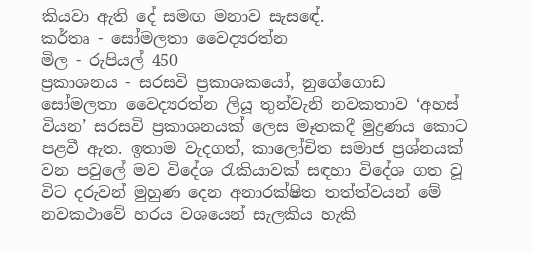කියවා ඇති දේ සමඟ මනාව සැස‍ඳේ.
කර්තෘ - සෝමලතා වෛද්‍යරත්න
මිල - රුපියල් 450
ප්‍රකාශනය - සරසවි ප්‍රකාශකයෝ, නුගේගොඩ
සෝමලතා වෛද්‍යරත්න ලියූ තුන්වැනි නවකතාව ‘අහස් වියන’ සරසවි ප්‍රකාශනයක් ලෙස මෑතකදී මුද්‍රණය කොට පළවී ඇත. ඉතාම වැදගත්, කාලෝචිත සමාජ ප්‍රශ්නයක් වන පවුලේ මව විදේශ රැකියාවක් සඳහා විදේශ ගත වූ විට දරුවන් මුහුණ දෙන අනාරක්ෂිත තත්ත්වයන් මේ නවකථාවේ හරය වශයෙන් සැලකිය හැකි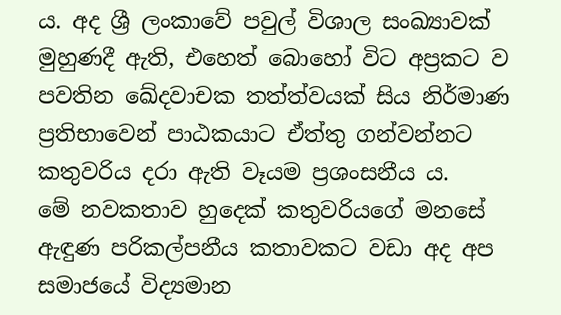ය. අද ශ්‍රී ලංකාවේ පවුල් විශාල සංඛ්‍යාවක් මුහුණදී ඇති, එහෙත් බොහෝ විට අප්‍රකට ව පවතින ඛේදවාචක තත්ත්වයක් සිය නිර්මාණ ප්‍රතිභාවෙන් පාඨකයාට ඒත්තු ‍ගන්වන්නට කතුවරිය දරා ඇති වෑයම ප්‍රශංසනීය ය.
මේ නවකතාව හුදෙක් කතුවරියගේ මනසේ ඇඳුණ පරිකල්පනීය කතාවකට වඩා අද අප සමාජයේ විද්‍යමාන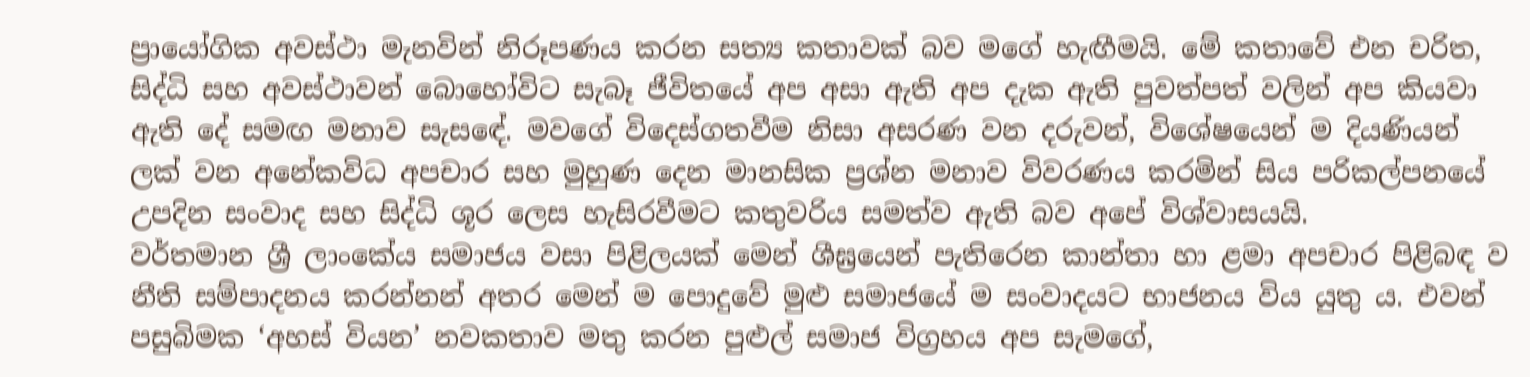ප්‍රායෝගික අවස්ථා මැනවින් නිරූපණය කරන සත්‍ය කතාවක් බව මගේ හැඟීමයි. මේ කතාවේ එන චරිත, සිද්ධි සහ අවස්ථාවන් බොහෝවිට සැබෑ ජීවිතයේ අප අසා ඇති අප දැක ඇති පුවත්පත් වලින් අප කියවා ඇති දේ සමඟ මනාව සැස‍ඳේ. මවගේ විදෙස්ගතවීම නිසා අසරණ වන දරුවන්, විශේෂයෙන් ම දියණියන් ලක් වන අනේකවිධ අපචාර සහ මුහුණ දෙන මානසික ප්‍රශ්න මනාව විවරණය කරමින් සිය පරිකල්පනයේ උපදින සංවාද සහ සිද්ධි ශූර ලෙස හැසිරවීමට කතුවරිය සමත්ව ඇති බව අපේ විශ්වාසයයි.
වර්තමාන ශ්‍රී ලාංකේය සමාජය වසා පිළිලයක් මෙන් ශීඝ්‍රයෙන් පැතිරෙන කාන්තා හා ළමා අපචාර පිළිබඳ ව නීති සම්පාදනය කරන්නන් අතර මෙන් ම පොදුවේ මුළු සමාජයේ ම සංවාදයට භාජනය විය යුතු ය. එවන් පසුබිමක ‘අහස් වියන’ නවකතාව මතු කරන පුළුල් සමාජ විග්‍රහය අප සැමගේ,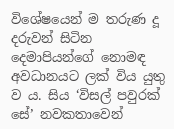විශේෂයෙන් ම තරුණ දූ දරුවන් සිටින දෙමාපියන්ගේ නොමඳ අවධානයට ලක් විය යුතු ව ය. සිය ‘විසල් පවුරක් සේ’ නවකතාවෙන්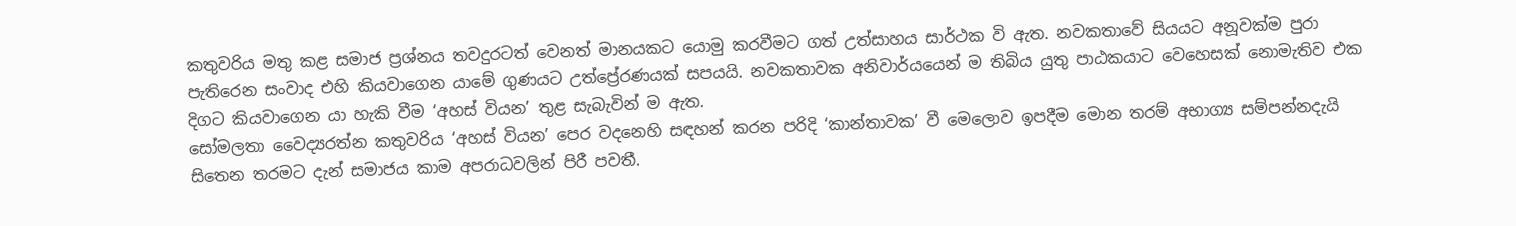කතුවරිය මතු කළ සමාජ ප්‍රශ්නය තවදුරටත් වෙනත් මානයකට යොමු කරවීමට ගත් උත්සාහය සාර්ථක වි ඇත. නවකතාවේ සියයට අනූවක්ම පුරා පැතිරෙන සංවාද එහි කියවාගෙන යාමේ ගුණයට උත්ප්‍රේරණයක් සපයයි. නවකතාවක අනිවාර්යයෙන් ම තිබිය යුතු පාඨකයාට වෙහෙසක් නොමැතිව එක දිගට කියවාගෙන යා හැකි වීම ‘අහස් වියන’ තුළ සැබැවින් ම ඇත.
සෝමලතා වෛද්‍යරත්න කතුවරිය ‘අහස් වියන’ පෙර වදනෙහි සඳහන් කරන පරිදි ‘කාන්තාවක’ වී මෙලොව ඉපදීම මොන තරම් අභාග්‍ය සම්පන්නදැයි සිතෙන තරමට දැන් සමාජය කාම අපරාධවලින් පිරී පවතී.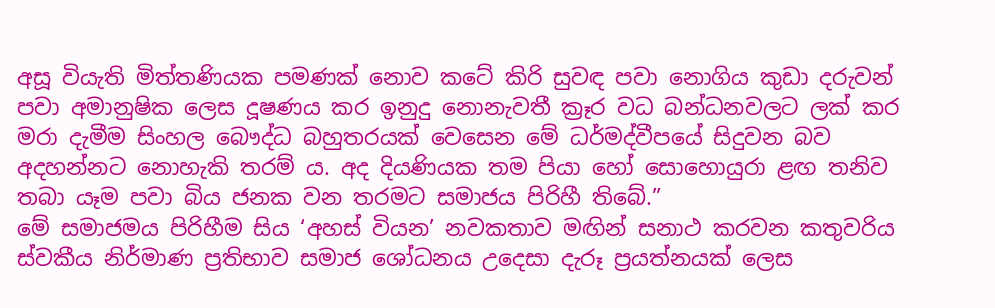අසූ වියැති මිත්තණියක පමණක් නොව කටේ කිරි සුවඳ පවා නොගිය කුඩා දරුවන් පවා අමානුෂික ලෙස දූෂණය කර ඉනුදු නොනැවතී ක්‍රෑර වධ බන්ධනවලට ලක් කර මරා දැමීම සිංහල බෞද්ධ බහුතරයක් වෙසෙන මේ ධර්මද්වීපයේ සිදුවන බව අදහන්නට නොහැකි තරම් ය. අද දියණියක තම පියා හෝ සොහොයුරා ළඟ තනිව තබා යෑම පවා බිය ජනක වන තරමට සමාජය පිරිහී තිබේ.”
මේ සමාජමය පිරිහීම සිය ‘අහස් වියන’ නවකතාව මඟින් සනාථ කරවන කතුවරිය ස්වකීය නිර්මාණ ප්‍රතිභාව සමාජ ශෝධනය උදෙසා දැරූ ප්‍රයත්නයක් ලෙස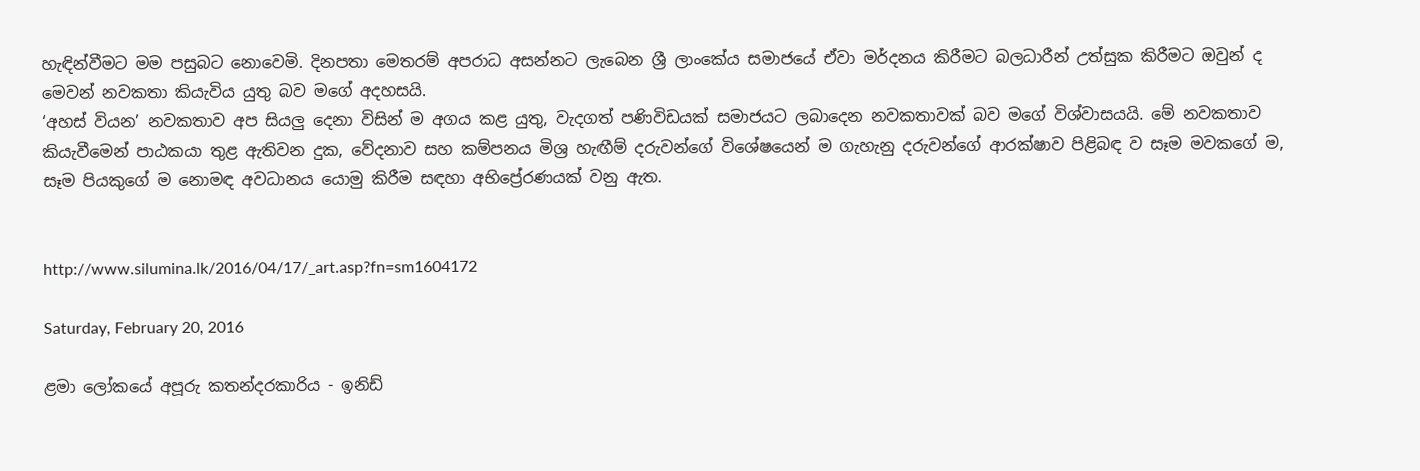හැඳින්වීමට මම පසුබට නොවෙමි. දිනපතා මෙතරම් අපරාධ අසන්නට ලැබෙන ශ්‍රී ලාංකේය සමාජයේ ඒවා මර්දනය කිරීමට බලධාරීන් උත්සුක කිරීමට ඔවුන් ද මෙවන් නවකතා කියැවිය යුතු බව මගේ අදහසයි.
‘අහස් වියන’ නවකතාව අප සියලු දෙනා විසින් ම අගය කළ යුතු, වැදගත් පණිවිඩයක් සමාජයට ලබාදෙන නවකතාවක් බව මගේ විශ්වාසයයි. මේ නවකතාව කියැවීමෙන් පාඨකයා තුළ ඇතිවන දුක, වේදනාව සහ කම්පනය මිශ්‍ර හැඟීම් දරුවන්ගේ විශේෂයෙන් ම ගැහැනු දරුවන්ගේ ආරක්ෂාව පිළිබඳ ව සෑම මවකගේ ම, සෑම පියකුගේ ම නොමඳ අවධානය යොමු කිරීම සඳහා අභිප්‍රේරණයක් වනු ඇත.


http://www.silumina.lk/2016/04/17/_art.asp?fn=sm1604172

Saturday, February 20, 2016

ළමා ලෝකයේ අපූරු කතන්දරකාරිය - ඉනිඩ්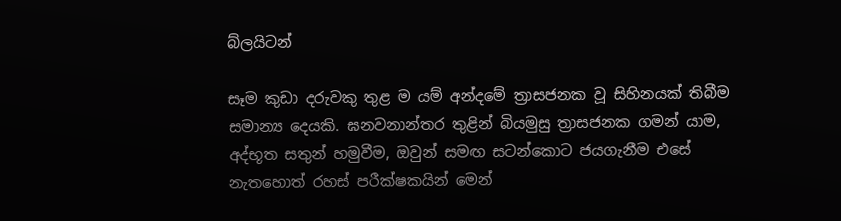බ්ලයිටන්

සෑම කුඩා දරුවකු තුළ ම යම් අන්දමේ ත්‍රාසජනක වූ සිහිනයක් තිබීම සමාන්‍ය දෙයකි. ඝනවනාන්තර තුළින් බියමුසු ත්‍රාසජනක ගමන් යාම, අද්භූත සතුන් හමුවීම, ඔවුන් සමඟ සටන්කොට ජයගැනීම එසේ නැතහොත් රහස් පරීක්ෂකයින් මෙන්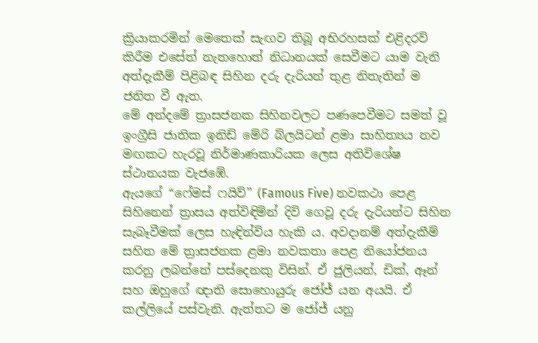ක්‍රියාකරමින් මෙතෙක් සැඟව තිබූ අභිරහසක් එළිදරව් කිරීම එසේත් නැතහොත් නිධානයක් සෙවීමට යාම වැනි අත්දැකීම් පිළිබඳ සිහින දරු දැරියන් තුළ නිතැතින් ම ජනිත වී ඇත.
මේ අන්දමේ ත්‍රාසජනක සිහිනවලට පණපෙවීමට සමත් වූ ඉංග්‍රීසි ජාතික ඉනිඩ් මේරි බ්ලයිටන් ළමා සාහිත්‍යය නව මඟකට හැරවූ නිර්මාණකාරියක ලෙස අතිවිශේෂ ස්ථානයක වැජඹේ.
ඇයගේ “ෆේමස් ෆයිව්” (Famous Five) නවකථා පෙළ සිහිනෙන් ත්‍රාසය අත්විඳිමින් දිවි ගෙවූ දරු දැරියන්ට සිහින සැබෑවීමක් ලෙස හැඳින්විය හැකි ය. අවදානම් අත්දැකීම් සහිත මේ ත්‍රාසජනක ළමා නවකතා පෙළ නියෝජනය කරනු ලබන්නේ පස්දෙනකු විසින්. ඒ ජුලියන්, ඩික්, ඈන් සහ ඔහුගේ ඥාති සොහොයුරු ජෝජ් යන අයයි. ඒ කල්ලියේ පස්වැනි. ඇත්තට ම ජෝජ් යනු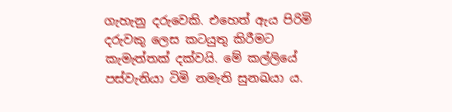ගැහැනු දරුවෙකි. එහෙත් ඇය පිරිමි දරුවකු ලෙස කටයුතු කිරීමට කැමැත්තක් දක්වයි. මේ කල්ලියේ පස්වැනියා ටිමි නමැති සුනඛයා ය.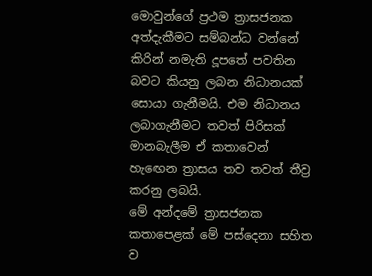මොවුන්ගේ ප්‍රථම ත්‍රාසජනක අත්දැකීමට සම්බන්ධ වන්නේ කිරින් නමැති දූ‍පතේ පවතින බවට කියනු ලබන නිධානයක් සොයා ගැනීමයි. එම නිධානය ලබාගැනීමට තවත් පිරිසක් මානබැලීම ඒ කතාවෙන් හැ‍ඟෙන ත්‍රාසය තව තවත් තීව්‍ර කරනු ලබයි.
මේ අන්දමේ ත්‍රාසජනක කතාපෙළක් මේ පස්දෙනා සහිත ව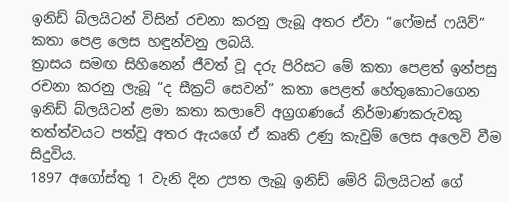ඉනිඩ් බ්ලයිටන් විසින් රචනා කරනු ලැබූ අතර ඒවා “ෆේමස් ෆයිව්” කතා පෙළ ලෙස හඳුන්වනු ලබයි.
ත්‍රාසය සමඟ සිහිනෙන් ජීවත් වූ දරු පිරිසට මේ කතා පෙළත් ඉන්පසු රචනා කරනු ලැබූ “ද සීක්‍රට් සෙවන්” කතා පෙළත් හේතුකොටගෙන ඉනිඩ් බ්ලයිටන් ළමා කතා කලාවේ අග්‍රගණයේ නිර්මාණකරුවකු තත්ත්වයට පත්වූ අතර ඇයගේ ඒ කෘති උණු කැවුම් ලෙස අලෙවි වීම සිදුවිය.
1897 අගෝස්තු 1 වැනි දින උපත ලැබූ ඉනිඩ් මේරි බ්ලයිටන් ගේ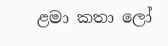ළමා කතා ලෝ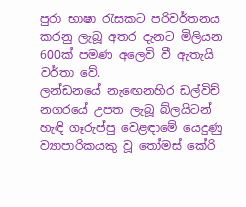පුරා භාෂා රැසකට පරිවර්තනය කරනු ලැබූ අතර දැනට මිලියන 600ක් පමණ අලෙවි වී ඇතැයි වර්තා වේ.
ලන්ඩනයේ නැ‍ඟෙනහිර ඩල්විච් නගරයේ උපත ලැබූ බ්ලයිටන් හැඳි ගෑරුප්පු වෙළඳාමේ යෙදුණු ව්‍යාපාරිකයකු වූ තෝමස් කේරි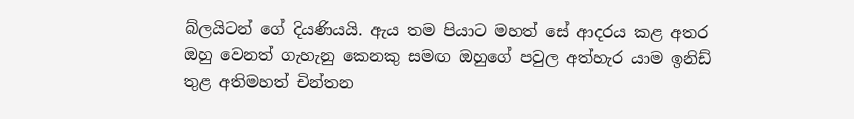බ්ලයිටන් ගේ දියණියයි. ඇය තම පියාට මහත් සේ ආදරය කළ අතර ඔහු වෙනත් ගැහැනු කෙනකු සමඟ ඔහුගේ පවුල අත්හැර යාම ඉනිඩ් තුළ අතිමහත් චින්තන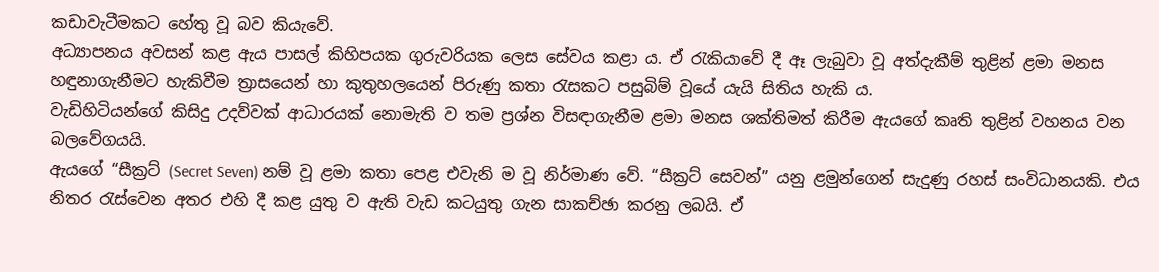කඩාවැටීමකට හේතු වූ බව කියැවේ.
අධ්‍යාපනය අවසන් කළ ඇය පාසල් කිහිපයක ගුරුවරියක ලෙස සේවය කළා ය. ඒ රැකියාවේ දී ඈ ලැබුවා වූ අත්දැකීම් තුළින් ළමා මනස හඳුනාගැනීමට හැකිවීම ත්‍රාසයෙන් හා කුතුහලයෙන් පිරුණු කතා රැසකට පසුබිම් වූයේ යැයි සිතිය හැකි ය.
වැඩිහිටියන්ගේ කිසිදු උදව්වක් ආධාරයක් නොමැති ව තම ප්‍රශ්න විසඳාගැනීම ළමා මනස ශක්තිමත් කිරීම ඇයගේ කෘති තුළින් වහනය වන බලවේගයයි.
ඇයගේ “සීක්‍රට් (Secret Seven) නම් වූ ළමා කතා පෙළ එවැනි ම වූ නිර්මාණ වේ. “සීක්‍රට් සෙවන්” යනු ළමුන්ගෙන් සැදුණු රහස් සංවිධානයකි. එය නිතර රැස්වෙන අතර එහි දී කළ යුතු ව ඇති වැඩ කටයුතු ගැන සාකච්ඡා කරනු ලබයි. ඒ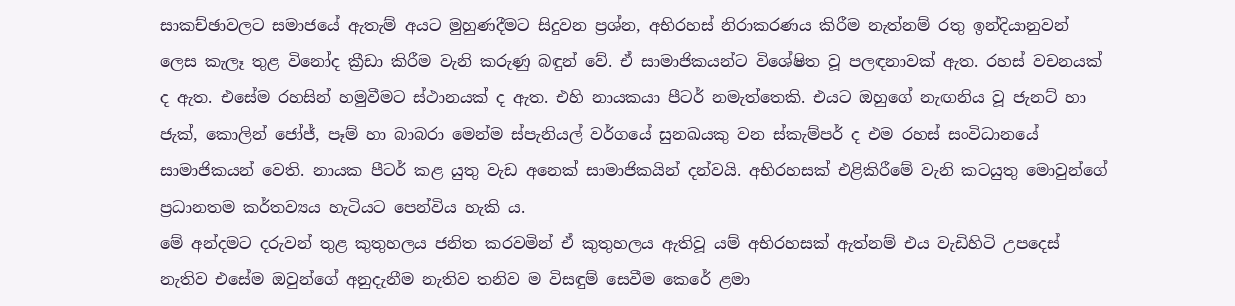සාකච්ඡාවලට සමාජයේ ඇතැම් අයට මුහුණදීමට සිදුවන ප්‍රශ්න, අභිරහස් නිරාකරණය කිරීම නැත්නම් රතු ඉන්දියානුවන් ලෙස කැලෑ තුළ විනෝද ක්‍රීඩා කිරීම වැනි කරුණු බඳුන් වේ. ඒ සාමාජිකයන්ට විශේෂිත වූ පලඳනාවක් ඇත. රහස් වචනයක් ද ඇත. එසේම රහසින් හමුවීමට ස්ථානයක් ද ඇත. එහි නායකයා පීටර් නමැත්තෙකි. එයට ඔහුගේ නැඟනිය වූ ජැනට් හා ජැක්, කොලින් ජෝජ්, පෑම් හා බාබරා මෙන්ම ස්පැනියල් වර්ගයේ සුනඛයකු වන ස්කැම්පර් ද එම රහස් සංවිධානයේ සාමාජිකයන් වෙති. නායක පීටර් කළ යුතු වැඩ ‍අනෙක් සාමාජිකයින් දන්වයි. අභිරහසක් එළිකිරීමේ වැනි කටයුතු මොවුන්ගේ ප්‍රධානතම කර්තව්‍යය හැටියට පෙන්විය හැකි ය.
මේ අන්දමට දරුවන් තුළ කුතුහලය ජනිත කරවමින් ඒ කුතුහලය ඇතිවූ යම් අභිරහසක් ඇත්නම් එය වැඩිහිටි උපදෙස් නැතිව එසේම ඔවුන්ගේ අනුදැනීම නැතිව තනිව ම විසඳුම් සෙවීම කෙරේ ළමා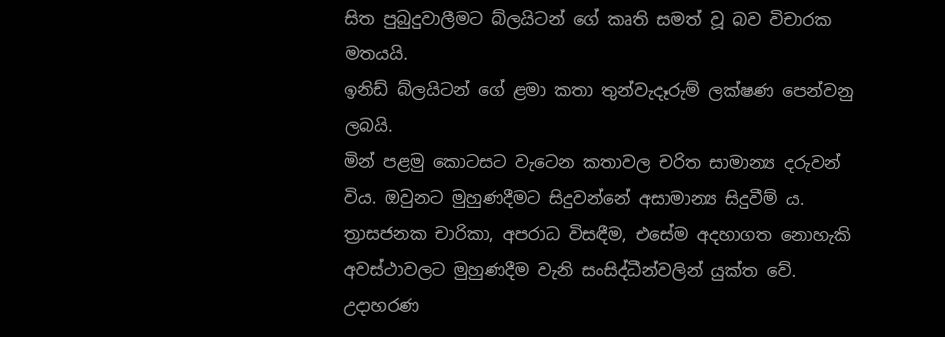සිත පුබුදුවාලීමට බ්ලයිටන් ගේ කෘති සමත් වූ බව විචාරක මතයයි.
ඉනිඩ් බ්ලයිටන් ගේ ළමා කතා තුන්වැදෑරුම් ලක්ෂණ පෙන්වනු ලබයි.
මින් පළමු කොටසට වැටෙන කතාවල චරිත සාමාන්‍ය දරුවන් විය. ඔවුනට මුහුණදීමට සිදුවන්නේ අසාමාන්‍ය සිදුවීම් ය. ත්‍රාසජනක චාරිකා, අපරාධ විසඳීම, එසේම අදහාගත නොහැකි අවස්ථාවලට මුහුණදීම වැනි සංසිද්ධීන්වලින් යුක්ත වේ. උදාහරණ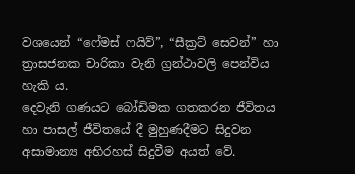වශයෙන් “ෆේමස් ෆයිව්”, “සීක්‍රට් සෙවන්” හා ත්‍රාසජනක චාරිකා වැනි ග්‍රන්ථාවලි පෙන්විය හැකි ය.
දෙවැනි ගණයට බෝඩිමක ගතකරන ජීවිතය හා පාසල් ජීවිතයේ දී මුහුණදීමට සිදුවන අසාමාන්‍ය අභිරහස් සිදුවීම අයත් වේ.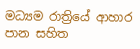මධ්‍යම රාත්‍රියේ ආහාර පාන සහිත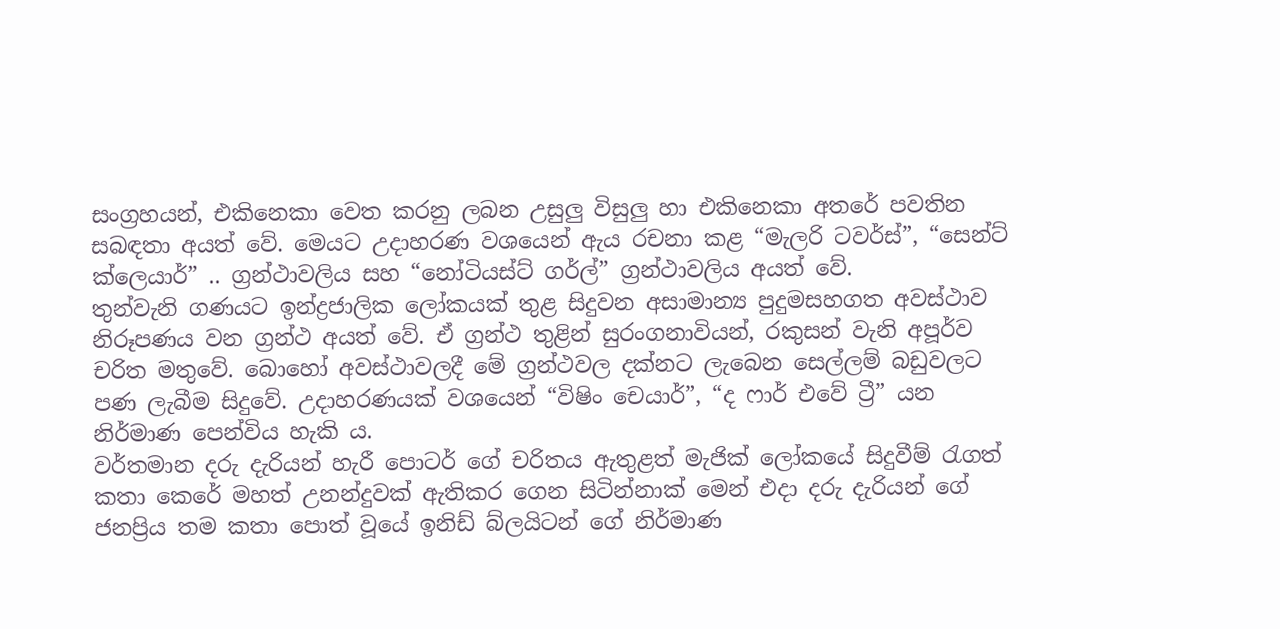සංග්‍රහයන්, එකිනෙකා වෙත කරනු ලබන උසුලු විසුලු හා එකිනෙකා අතරේ පවතින සබඳතා අයත් වේ. මෙයට උදාහරණ වශයෙන් ඇය රචනා කළ “මැලරි ටවර්ස්”, “සෙන්ට් ක්ලෙයාර්” .. ග්‍රන්ථාවලිය සහ “නෝටියස්ට් ගර්ල්” ග්‍රන්ථාවලිය අයත් වේ.
තුන්වැනි ගණයට ඉන්ද්‍රජාලික ලෝකයක් තුළ සිදුවන අසාමාන්‍ය පුදුමසහගත අවස්ථාව නිරූපණය වන ග්‍රන්ථ අයත් වේ. ඒ ග්‍රන්ථ තුළින් සුරංගනාවියන්, රකුසන් වැනි අපූර්ව චරිත මතුවේ. බොහෝ අවස්ථාවලදී මේ ග්‍රන්ථවල දක්නට ලැබෙන සෙල්ලම් බඩුවලට පණ ලැබීම සිදුවේ. උදාහරණයක් වශයෙන් “විෂිං චෙයාර්”, “ද ෆාර් එවේ ට්‍රී” යන නිර්මාණ පෙන්විය හැකි ය.
වර්තමාන දරු දැරියන් හැරී පොටර් ගේ චරිතය ඇතුළත් මැජික් ලෝකයේ සිදුවීම් රැගත් කතා කෙරේ මහත් උනන්දුවක් ඇතිකර ගෙන සිටින්නාක් මෙන් එදා දරු දැරියන් ගේ ජනප්‍රිය තම කතා පොත් වූයේ ඉනිඩ් බ්ලයිටන් ගේ නිර්මාණ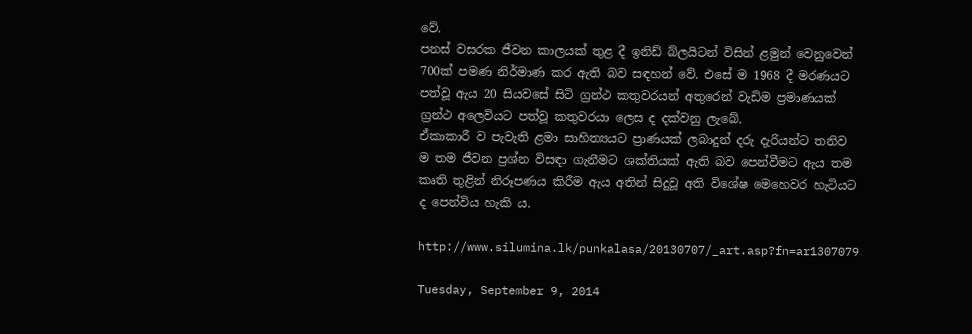වේ.
පනස් වසරක ජීවන කාලයක් තුළ දී ඉනිඩ් බ්ලයිටන් විසින් ළමුන් වෙනුවෙන් 700ක් පමණ නිර්මාණ කර ඇති බව සඳහන් වේ. එසේ ම 1968 දී මරණයට පත්වූ ඇය 20 සියවසේ සිටි ග්‍රන්ථ කතුවරයන් අතුරෙන් වැඩිම ප්‍රමාණයක් ග්‍රන්ථ අලෙවියට පත්වූ කතුවරයා ලෙස ද දක්වනු ලැබේ.
ඒකාකාරී ව පැවැති ළමා සාහිත්‍යයට ප්‍රාණයක් ලබාදුන් දරු දැරියන්ට තනිව ම තම ජීවන ප්‍රශ්න විසඳා ගැනීමට ශක්තියක් ඇති බව පෙන්වීමට ඇය තම කෘති තුළින් නිරූපණය කිරීම ඇය අතින් සිදුවූ අති විශේෂ මෙහෙවර හැටියට ද පෙන්විය හැකි ය.

http://www.silumina.lk/punkalasa/20130707/_art.asp?fn=ar1307079

Tuesday, September 9, 2014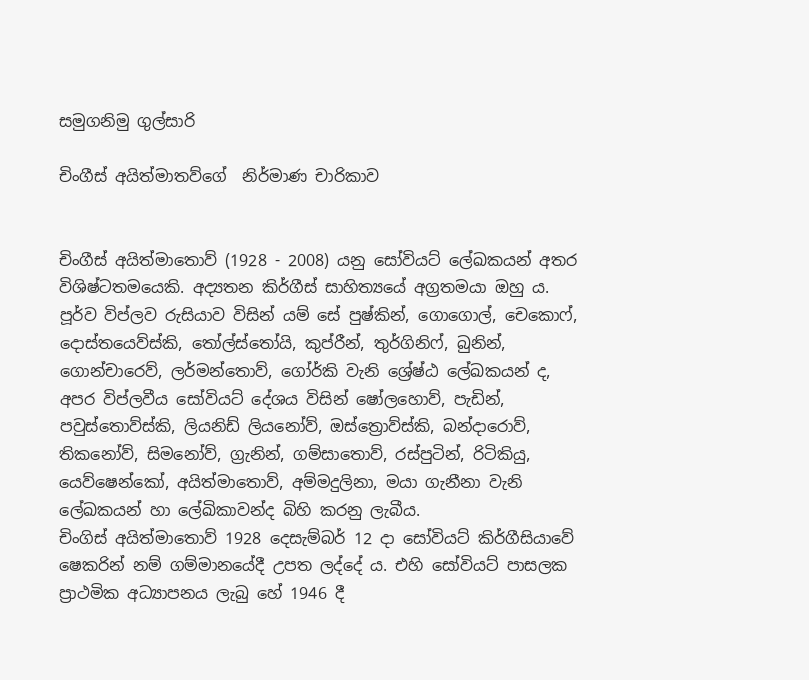සමුගනිමු ගුල්සාරි

චිංගීස් අයිත්මාතව්ගේ  නිර්මාණ චාරිකාව


චිංගීස් අයිත්මාතොව් (1928 - 2008) යනු සෝවියට් ලේඛකයන් අතර විශිෂ්ටතමයෙකි. අද්‍යතන කිර්ගීස් සාහිත්‍යයේ අග්‍රතමයා ඔහු ය. පූර්ව විප්ලව රුසියාව විසින් යම් සේ පුෂ්කින්, ගොගොල්, චෙකොෆ්, දොස්තයෙව්ස්කි, තෝල්ස්තෝයි, කුප්රීන්, තුර්ගිනිෆ්, බුනින්, ගොන්චාරෙව්, ලර්මන්තොව්, ගෝර්කි වැනි ශ්‍රේෂ්ඨ ලේඛකයන් ද, අපර විප්ලවීය සෝවියට් දේශය විසින් ෂෝලහොව්, පැඩින්, පවුස්තොව්ස්කි, ලියනිඩ් ලියනෝව්, ඔස්ත්‍රොව්ස්කි, බන්දාරොව්, තිකනෝව්, සිමනෝව්, ග්‍රැනින්, ගම්සාතොව්, රස්පුටින්, රිටිකියු, යෙව්ෂෙන්කෝ, අයිත්මාතොව්, අම්මදුලිනා, මයා ගැනීනා වැනි ලේඛකයන් හා ලේඛිකාවන්ද බිහි කරනු ලැබීය.
චිංගිස් අයිත්මාතොව් 1928 දෙසැම්බර් 12 දා සෝවියට් කිර්ගීසියාවේ ෂෙකරින් නම් ගම්මානයේදී උපත ලද්දේ ය. එහි සෝවියට් පාසලක ප්‍රාථමික අධ්‍යාපනය ලැබු හේ 1946 දී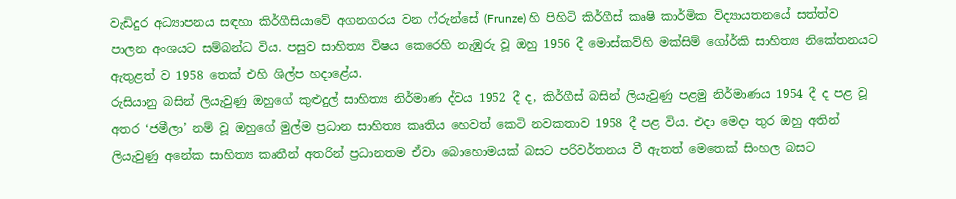වැඩිදුර අධ්‍යාපනය සඳහා කිර්ගීසියාවේ අගනගරය වන ෆ්රුන්සේ (Frunze) හි පිහිටි කිර්ගීස් කෘෂි කාර්මික විද්‍යායතනයේ සත්ත්ව පාලන අංශයට සම්බන්ධ විය. පසුව සාහිත්‍ය විෂය කෙරෙහි නැඹුරු වූ ඔහු 1956 දී මොස්කව්හි මක්සිම් ගෝර්කි සාහිත්‍ය නිකේතනයට ඇතුළත් ව 1958 තෙක් එහි ශිල්ප හදාළේය.
රුසියානු බසින් ලියැවුණු ඔහුගේ කුළුදුල් සාහිත්‍ය නිර්මාණ ද්වය 1952 දී ද, කිර්ගීස් බසින් ලියැවුණු පළමු නිර්මාණය 1954 දී ද පළ වූ අතර ‘ජමීලා’ නම් වූ ඔහුගේ මුල්ම ප්‍රධාන සාහිත්‍ය කෘතිය හෙවත් කෙටි නවකතාව 1958 දී පළ විය. එදා මෙදා තුර ඔහු අතින් ලියැවුණු අනේක සාහිත්‍ය කෘතීන් අතරින් ප්‍රධානතම ඒවා බොහොමයක් බසට පරිවර්තනය වී ඇතත් මෙතෙක් සිංහල බසට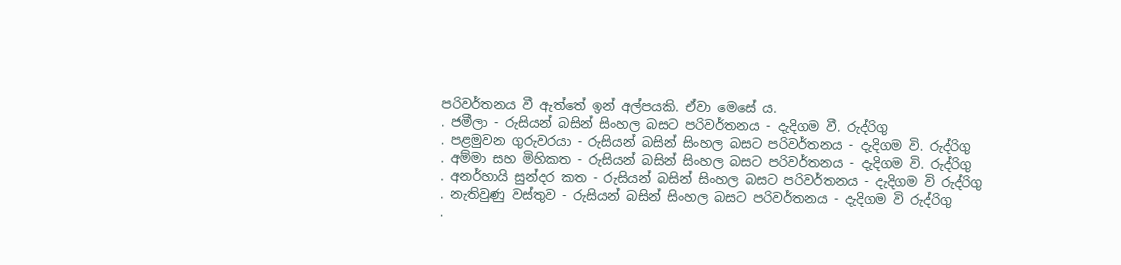පරිවර්තනය වී ඇත්තේ ඉන් අල්පයකි. ඒවා මෙසේ ය.
. ජමීලා - රුසියන් බසින් සිංහල බසට පරිවර්තනය - දැදිගම වී. රුද්රිගු
. පළමුවන ගුරුවරයා - රුසියන් බසින් සිංහල බසට පරිවර්තනය - දැදිගම වි. රුද්රිගු
. අම්මා සහ මිහිකත - රුසියන් බසින් සිංහල බසට පරිවර්තනය - දැදිගම වි. රුද්රිගු
. අනර්හායි සුන්දර කත - රුසියන් බසින් සිංහල බසට පරිවර්තනය - දැදිගම වි රුද්රිගු
. නැතිවුණු වස්තුව - රුසියන් බසින් සිංහල බසට පරිවර්තනය - දැදිගම වි රුද්රිගු
.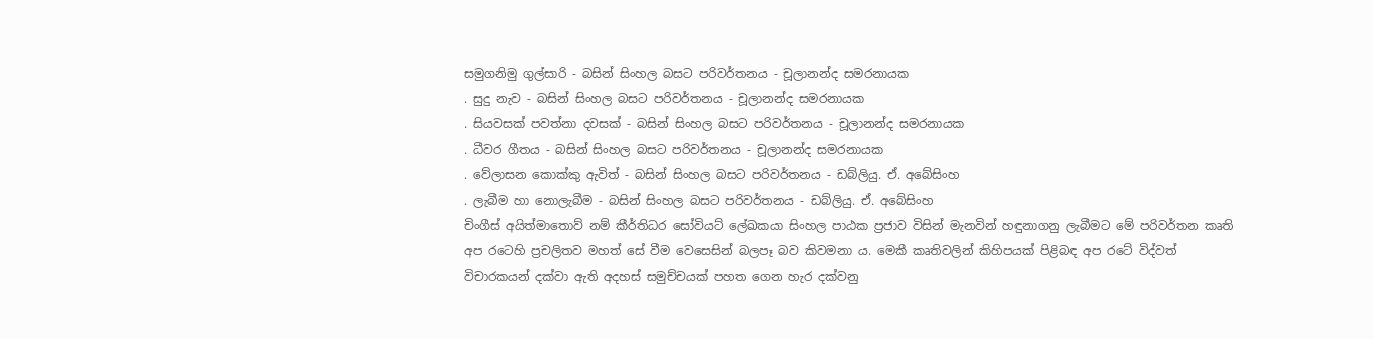සමුගනිමු ගුල්සාරි - බසින් සිංහල බසට පරිවර්තනය - චූලානන්ද සමරනායක
. සුදු නැව - බසින් සිංහල බසට පරිවර්තනය - චූලානන්ද සමරනායක
. සියවසක් පවත්නා දවසක් - බසින් සිංහල බසට පරිවර්තනය - චූලානන්ද සමරනායක
. ධීවර ගීතය - බසින් සිංහල බසට පරිවර්තනය - චූලානන්ද සමරනායක
. වේලාසන කොක්කු ඇවිත් - බසින් සිංහල බසට පරිවර්තනය - ඩබ්ලියු. ඒ. අබේසිංහ
. ලැබීම හා නොලැබීම - බසින් සිංහල බසට පරිවර්තනය - ඩබ්ලියු. ඒ. අබේසිංහ
චිංගීස් අයිත්මාතොව් නම් කීර්තිධර සෝවියට් ලේඛකයා සිංහල පාඨක ප්‍රජාව විසින් මැනවින් හඳුනාගනු ලැබීමට මේ පරිවර්තන කෘති අප රටෙහි ප්‍රචලිතව මහත් සේ වීම වෙසෙසින් බලපෑ බව කිවමනා ය. මෙකී කෘතිවලින් කිහිපයක් පිළිබඳ අප රටේ විද්වත් විචාරකයන් දක්වා ඇති අදහස් සමුච්චයක් පහත ගෙන හැර දක්වනු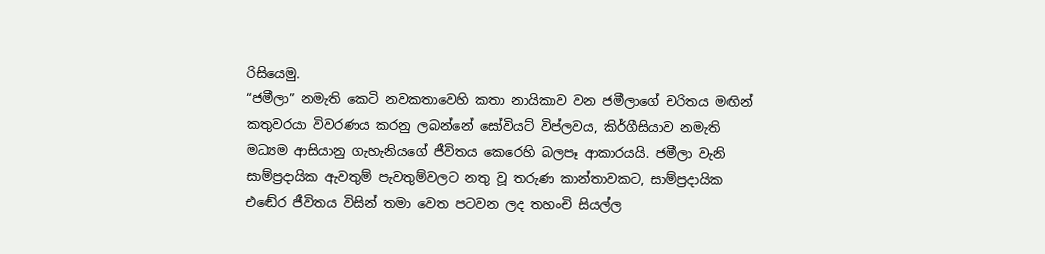රිසියෙමු.
“ජමීලා” නමැති කෙටි නවකතාවෙහි කතා නායිකාව වන ජමීලාගේ චරිතය මඟින් කතුවරයා විවරණය කරනු ලබන්නේ සෝවියට් විප්ලවය, කිර්ගීසියාව නමැති මධ්‍යම ආසියානු ගැහැනියගේ ජීවිතය කෙරෙහි බලපෑ ආකාරයයි. ජමීලා වැනි සාම්ප්‍රදායික ඇවතුම් පැවතුම්වලට නතු වූ තරුණ කාන්තාවකට, සාම්ප්‍රදායික එඬේර ජීවිතය විසින් තමා වෙත පටවන ලද තහංචි සියල්ල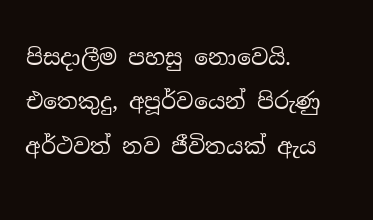පිසදාලීම පහසු නොවෙයි. එතෙකුදු, අපූර්වයෙන් පිරුණු අර්ථවත් නව ජීවිතයක් ඇය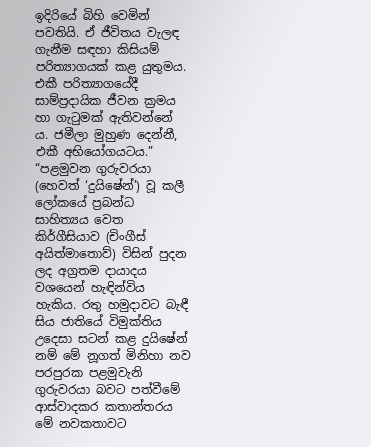ඉදිරියේ බිහි වෙමින් පවතියි. ඒ ජීවිතය වැලඳ ගැනීම සඳහා කිසියම් පරිත්‍යාගයක් කළ යුතුමය. එකී පරිත්‍යාගයේදී සාම්ප්‍රදායික ජීවන ක්‍රමය හා ගැටුමක් ඇතිවන්නේ ය. ජමීලා මුහුණ දෙන්නී, එකී අභියෝගයටය.”
“පළමුවන ගුරුවරයා (හෙවත් ‘දුයිෂේන්’) වූ කලී ලෝකයේ ප්‍රබන්ධ සාහිත්‍යය වෙත කිර්ගීසියාව (චිංගීස් අයිත්මාතොව්) විසින් පුදන ලද අග්‍රතම දායාදය වශයෙන් හැඳින්විය හැකිය. රතු හමුදාවට බැඳී සිය ජාතියේ විමුක්තිය උදෙසා සටන් කළ දුයිෂේන් නම් මේ නූගත් මිනිහා නව පරපුරක පළමුවැනි ගුරුවරයා බවට පත්වීමේ ආස්වාදකර කතාන්තරය මේ නවකතාවට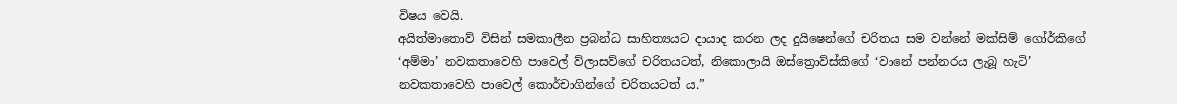විෂය වෙයි.
අයිත්මාතොව් විසින් සමකාලීන ප්‍රබන්ධ සාහිත්‍යයට දායාද කරන ලද දුයිෂෙන්ගේ චරිතය සම වන්නේ මක්සිම් ගෝර්කිගේ ‘අම්මා’ නවකතාවෙහි පාවෙල් ව්ලාසව්ගේ චරිතයටත්, නිකොලායි ඔස්ත්‍රොව්ස්කිගේ ‘වානේ පන්නරය ලැබූ හැටි’ නවකතාවෙහි පාවෙල් කොර්චාගින්ගේ චරිතයටත් ය.”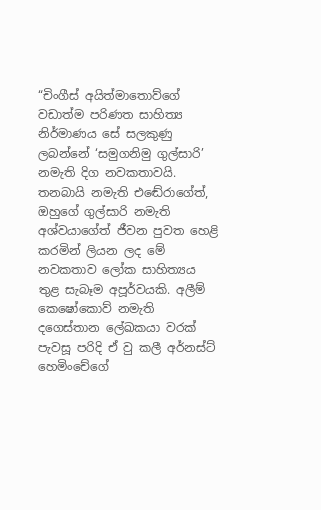“චිංගීස් අයිත්මාතොව්ගේ වඩාත්ම පරිණත සාහිත්‍ය නිර්මාණය සේ සලකුණු ලබන්නේ ‘සමුගනිමු ගුල්සාරි’ නමැති දිග නවකතාවයි. තනබායි නමැති එඬේරාගේත්, ඔහුගේ ගුල්සාරි නමැති අශ්වයාගේත් ජීවන පුවත හෙළි කරමින් ලියන ලද මේ නවකතාව ලෝක සාහිත්‍යය තුළ සැබෑම අපූර්වයකි. අලීම් කෙෂෝකොව් නමැති දගෙස්තාන ලේඛකයා වරක් පැවසූ පරිදි ඒ වු කලී අර්නස්ට් හෙමිංචේගේ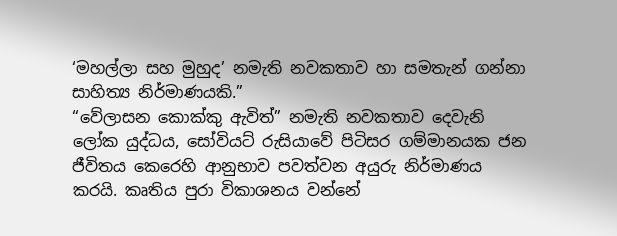‘මහල්ලා සහ මුහුද’ නමැති නවකතාව හා සමතැන් ගන්නා සාහිත්‍ය නිර්මාණයකි.”
“වේලාසන කොක්කු ඇවිත්” නමැති නවකතාව දෙවැනි ලෝක යුද්ධය, සෝවියට් රුසියාවේ පිටිසර ගම්මානයක ජන ජීවිතය කෙරෙහි ආනුභාව පවත්වන අයුරු නිර්මාණය කරයි. කෘතිය පුරා විකාශනය වන්නේ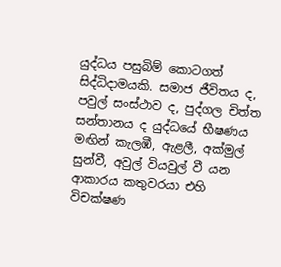යුද්ධය පසුබිම් කොටගත් සිද්ධිදාමයකි. සමාජ ජීවිතය ද, පවුල් සංස්ථාව ද, පුද්ගල චිත්ත සන්තානය ද යුද්ධයේ භීෂණය මඟින් කැලඹී, ඇළලී, අක්මුල් සුන්වී, අවුල් වියවුල් වී යන ආකාරය කතුවරයා එහි විචක්ෂණ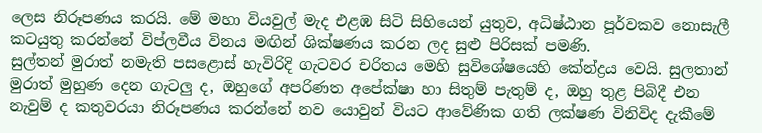ලෙස නිරූපණය කරයි. මේ මහා වියවුල් මැද එළඹ සිටි සිහියෙන් යුතුව, අධිෂ්ඨාන පූර්වකව නොසැලී කටයුතු කරන්නේ විප්ලවීය විනය මඟින් ශික්ෂණය කරන ලද සුළු පිරිසක් පමණි.
සුල්තන් මුරාත් නමැති පසළොස් හැවිරිදි ගැටවර චරිතය මෙහි සුවිශේෂයෙහි කේන්ද්‍රය වෙයි. සුලතාන් මුරාත් මුහුණ දෙන ගැටලු ද, ඔහුගේ අපරිණත අපේක්ෂා හා සිතුම් පැතුම් ද, ඔහු තුළ පිබිදී එන නැවුම් ද කතුවරයා නිරූපණය කරන්නේ නව යොවුන් වියට ආවේණික ගති ලක්ෂණ විනිවිද දැකීමේ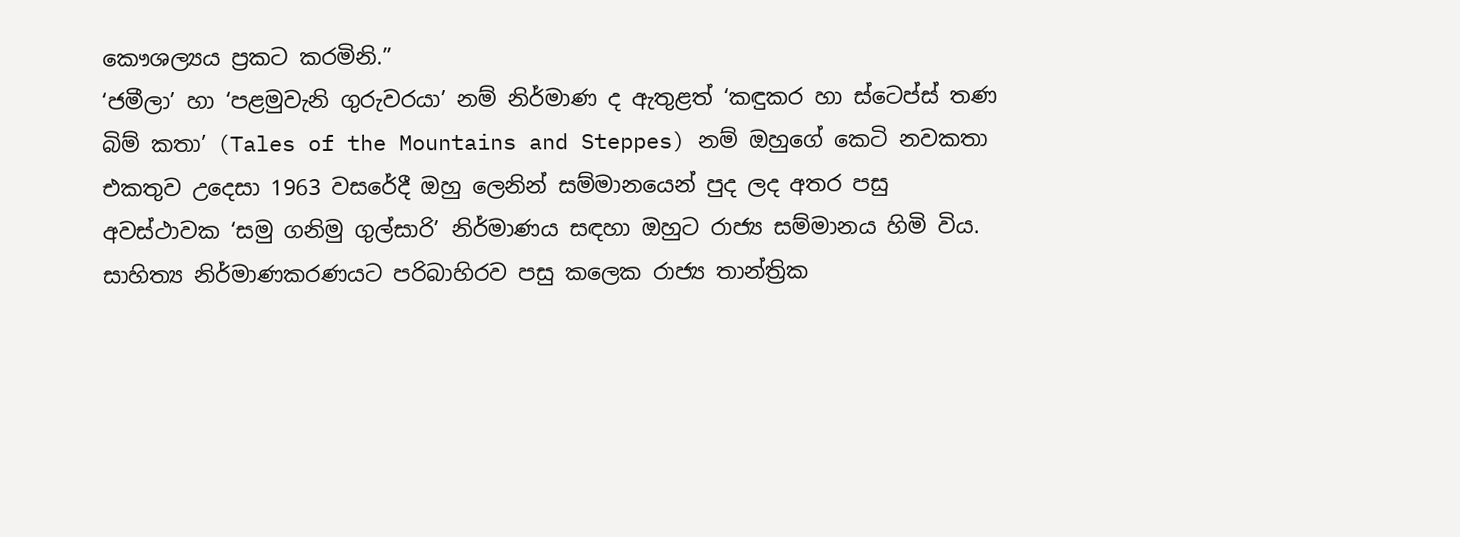කෞශල්‍යය ප්‍රකට කරමිනි.”
‘ජමීලා’ හා ‘පළමුවැනි ගුරුවරයා’ නම් නිර්මාණ ද ඇතුළත් ‘කඳුකර හා ස්ටෙප්ස් තණ බිම් කතා’ (Tales of the Mountains and Steppes) නම් ඔහුගේ කෙටි නවකතා එකතුව උදෙසා 1963 වසරේදී ඔහු ලෙනින් සම්මානයෙන් පුද ලද අතර පසු අවස්ථාවක ‘සමු ගනිමු ගුල්සාරි’ නිර්මාණය සඳහා ඔහුට රාජ්‍ය සම්මානය හිමි විය.
සාහිත්‍ය නිර්මාණකරණයට පරිබාහිරව පසු කලෙක රාජ්‍ය තාන්ත්‍රික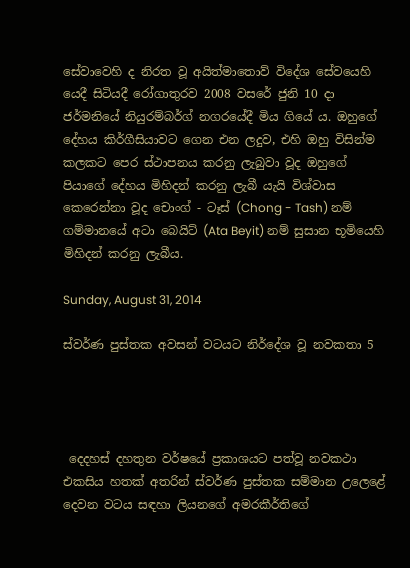සේවාවෙහි ද නිරත වූ අයිත්මාතොව් විදේශ සේවයෙහි යෙදී සිටියදී රෝගාතුරව 2008 වසරේ ජුනි 10 දා ජර්මනියේ නියුරම්බර්ග් නගරයේදී මිය ගියේ ය. ඔහුගේ දේහය කිර්ගීසියාවට ගෙන එන ලදුව, එහි ඔහු විසින්ම කලකට පෙර ස්ථාපනය කරනු ලැබුවා වූද ඔහුගේ පියාගේ දේහය මිහිදන් කරනු ලැබී යැයි විශ්වාස කෙරෙන්නා වූද චොංග් - ටෑස් (Chong - Tash) නම් ගම්මානයේ අටා බෙයිට් (Ata Beyit) නම් සුසාන භූමියෙහි මිහිදන් කරනු ලැබීය.

Sunday, August 31, 2014

ස්වර්ණ පුස්තක අවසන් වටයට නිර්දේශ වූ නවකතා 5




 දෙදහස් දහතුන වර්ෂයේ ප්‍රකාශයට පත්වූ නවකථා එකසිය හතක් අතරින් ස්වර්ණ පුස්තක සම්මාන උලෙළේ දෙවන වටය සඳහා ලියනගේ අමරකීර්තිගේ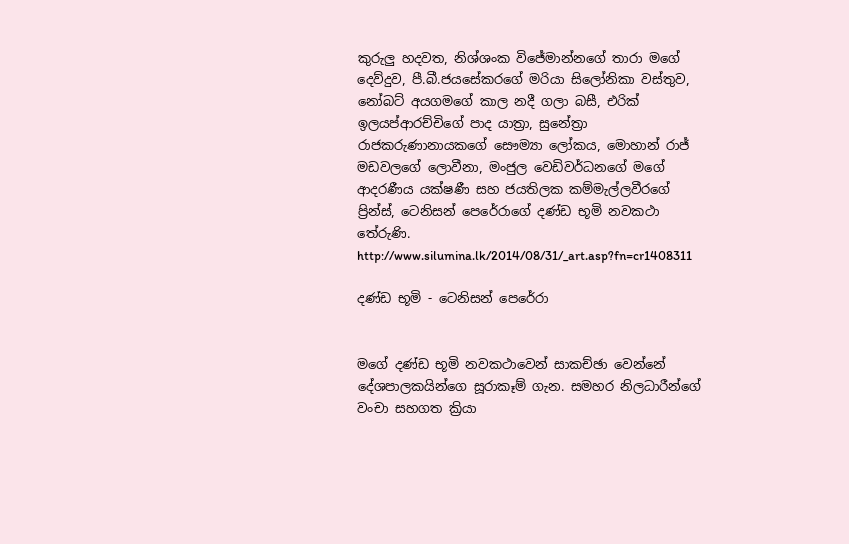කුරුලු හදවත, නිශ්ශංක විජේමාන්නගේ තාරා මගේ දෙව්දුව, පී.බී.ජයසේකරගේ මරියා සිලෝනිකා වස්තුව, නෝබට් අයගමගේ කාල නදී ගලා බසී, එරික් ඉලයප්ආරච්චිගේ පාද යාත්‍රා, සුනේත්‍රා රාජකරුණානායකගේ සෞම්‍යා ‍ලෝකය, මොහාන් රාජ් මඩවලගේ ලොවීනා, මංජුල වෙඩිවර්ධනගේ මගේ ආදරණීය යක්ෂණී සහ ජයතිලක කම්මැල්ලවීරගේ ප්‍රින්ස්, ටෙනිසන් පෙරේරාගේ දණ්ඩ භූමි නවකථා තේරුණි.
http://www.silumina.lk/2014/08/31/_art.asp?fn=cr1408311

දණ්ඩ භූමි - ටෙනිසන් පෙරේරා


මගේ දණ්ඩ භූමි නවකථාවෙන් සාකච්ඡා වෙන්නේ දේශපාලකයින්ගෙ සූරාකෑම් ගැන. සමහර නිලධාරීන්ගේ වංචා සහගත ක්‍රියා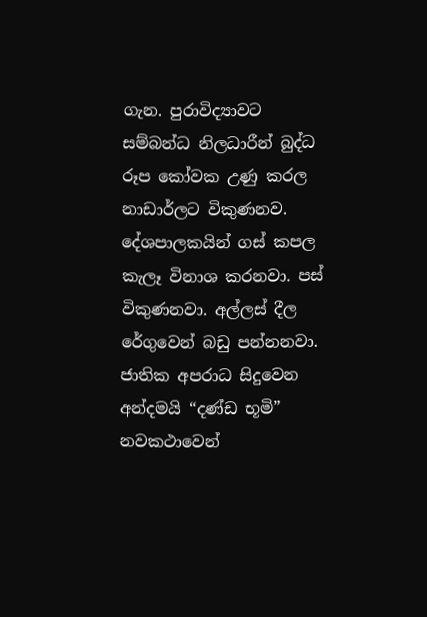ගැන. පුරාවිද්‍යාවට සම්බන්ධ නිලධාරීන් බුද්ධ රූප කෝවක උණු කරල නාඩාර්ලට විකුණනව. දේශපාලකයින් ගස් කපල කැලෑ විනාශ කරනවා. පස් විකුණනවා. අල්ලස් දීල රේගුවෙන් බඩු පන්නනවා. ජාතික අපරාධ සිදුවෙන අන්දමයි “දණ්ඩ භූමි” නවකථාවෙන්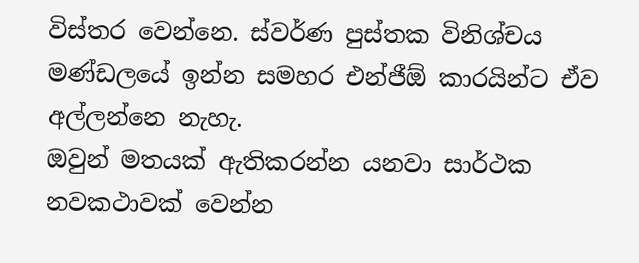විස්තර වෙන්නෙ. ස්වර්ණ පුස්තක විනිශ්චය මණ්ඩලයේ ඉන්න සමහර එන්ජීඕ කාරයින්ට ඒව අල්ලන්නෙ නැහැ.
ඔවුන් මතයක් ඇතිකරන්න යනවා සාර්ථක නවකථාවක් වෙන්න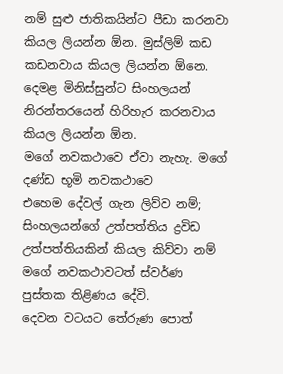නම් සුළු ජාතිකයින්ට පීඩා කරනවා කියල ලියන්න ඕන. මුස්ලිම් කඩ කඩනවාය කියල ලියන්න ඕනෙ. දෙමළ මිනිස්සුන්ට සිංහලයන් නිරන්තරයෙන් හිරිහැර කරනවාය කියල ලියන්න ඕන.
මගේ නවකථාවෙ ඒවා නැහැ. මගේ දණ්ඩ භූමි නවකථාවෙ එහෙම ‍දේවල් ගැන ලිව්ව නම්; සිංහලයන්ගේ උත්පත්තිය ද්‍රවිඩ උත්පත්තියකින් කියල කිව්වා නම් මගේ නවකථාවටත් ස්වර්ණ පුස්තක තිළිණය දේවි.
දෙවන වටයට තේරුණ පොත්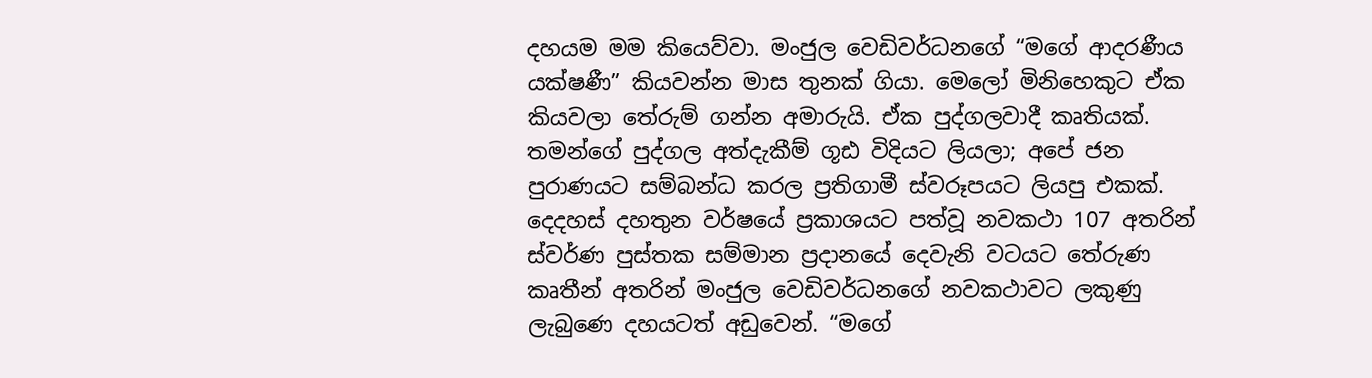දහයම මම කියෙව්වා. මංජුල වෙඩිවර්ධනගේ “මගේ ආදරණීය යක්ෂණී” කියවන්න මාස තුනක් ගියා. මෙලෝ මිනිහෙකුට ඒක කියවලා තේරුම් ගන්න අමාරුයි. ඒක පුද්ගලවාදී කෘතියක්. තමන්ගේ පුද්ගල අත්දැකීම් ගූඪ විදියට ලියලා; අපේ ජන පුරාණයට සම්බන්ධ කරල ප්‍රතිගාමී ස්වරූපයට ලියපු එකක්.
දෙදහස් දහතුන වර්ෂයේ ප්‍රකාශයට පත්වූ නවකථා 107 අතරින් ස්වර්ණ පුස්තක සම්මාන ප්‍රදානයේ දෙවැනි වටයට තේරුණ කෘතීන් අතරින් මංජුල වෙඩිවර්ධනගේ නවකථාවට ලකුණු ලැබුණෙ දහයටත් අඩුවෙන්. “මගේ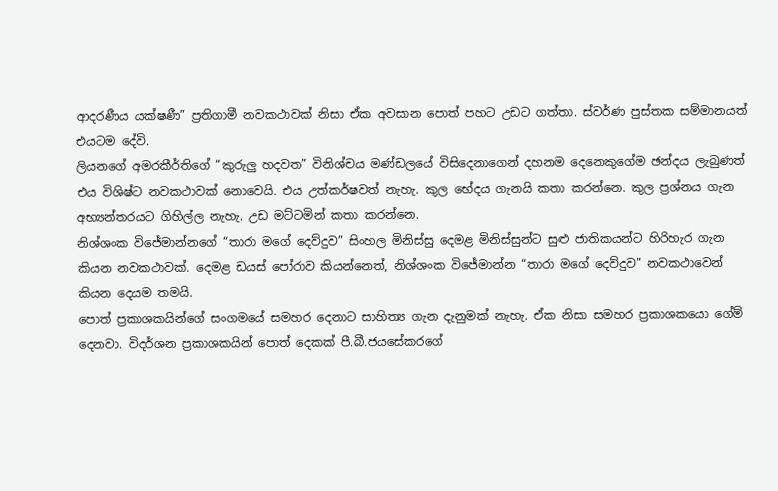ආදරණීය යක්ෂණී” ප්‍රතිගාමී නවකථාවක් නිසා ඒක අවසාන පොත් පහට උඩට ගත්තා. ස්වර්ණ පුස්තක සම්මානයත් එයටම දේවි.
ලියනගේ අමරකීර්තිගේ “කුරුලු හදවත” විනිශ්චය මණ්ඩලයේ විසිදෙනාගෙන් දහනම දෙනෙකුගේම ඡන්දය ලැබුණත් එය විශිෂ්ට නවකථාවක් නොවෙයි. එය උත්කර්ෂවත් නැහැ. කුල භේදය ගැනයි කතා කරන්නෙ. කුල ප්‍රශ්නය ගැන අභ්‍යන්තරයට ගිහිල්ල නැහැ. උඩ මට්ටමින් කතා කරන්නෙ.
නිශ්ශංක විජේමාන්නගේ “තාරා මගේ දෙව්දුව” සිංහල මිනිස්සු දෙමළ මිනිස්සුන්ට සුළු ජාතිකයන්ට හිරිහැර ගැන කියන නවකථාවක්. දෙමළ ඩයස් පෝරාව කියන්නෙත්, නිශ්ශංක විජේමාන්න “තාරා මගේ දෙව්දුව” නවකථාවෙන් කියන දෙයම තමයි.
පොත් ප්‍රකාශකයින්ගේ සංගමයේ සමහර දෙනාට සාහිත්‍ය ගැන දැනුමක් නැහැ. ඒක නිසා සමහර ප්‍රකාශකයො ගේම් දෙනවා. විදර්ශන ප්‍රකාශකයින් පොත් දෙකක් පී.බී.ජයසේකරගේ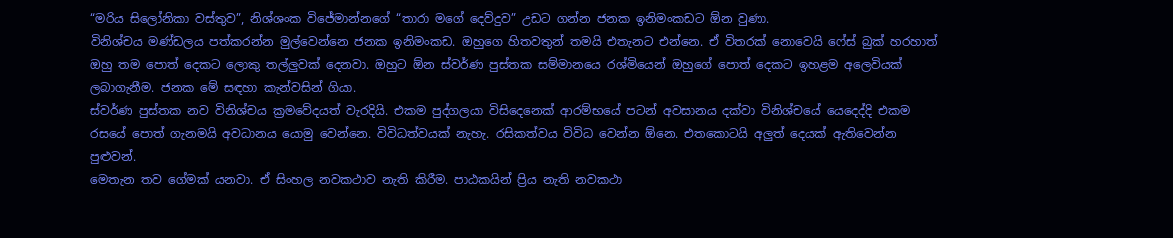“මරිය සිලෝනිකා වස්තුව”, නිශ්ශංක විජේමාන්නගේ “තාරා මගේ දෙව්දුව” උඩට ගන්න ජනක ඉනිමංකඩට ඕන වුණා.
විනිශ්චය මණ්ඩලය පත්කරන්න මුල්වෙන්නෙ ජනක ඉනිමංකඩ. ඔහුගෙ හිතවතුන් තමයි එතැනට එන්නෙ. ඒ විතරක් නොවෙයි ෆේස් බුක් හරහාත් ඔහු තම පොත් දෙකට ලොකු තල්ලුවක් දෙනවා. ඔහුට ඕන ස්වර්ණ පුස්තක සම්මානයෙ රශ්මියෙන් ඔහුගේ පොත් දෙකට ඉහළම ‍අලෙවියක් ලබාගැනීම. ජනක මේ සඳහා කැන්වසින් ගියා.
ස්වර්ණ පුස්තක නව විනිශ්චය ක්‍රමවේදයත් වැරදියි. එකම පුද්ගලයා විසිදෙනෙක් ආරම්භයේ පටන් අවසානය දක්වා විනිශ්චයේ යෙදෙද්දි එකම රසයේ පොත් ගැනමයි අවධානය යොමු වෙන්නෙ. විවිධත්වයක් නැහැ. රසිකත්වය විවිධ වෙන්න ඕනෙ. එතකොටයි අලුත් දෙයක් ඇතිවෙන්න පුළුවන්.
මෙතැන තව ගේමක් යනවා. ඒ සිංහල නවකථාව නැති කිරීම. පාඨකයින් ප්‍රිය නැති නවකථා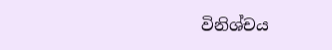විනිශ්චය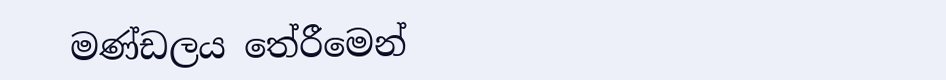මණ්ඩලය ‍තේරීමෙන්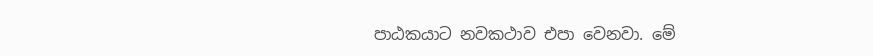පාඨකයාට නවකථාව එපා වෙනවා. මේ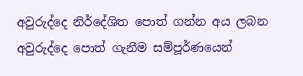අවුරුද්දෙ නිර්දේශිත පොත් ගන්න අය ලබන අවුරුද්දෙ පොත් ගැනීම සම්පූර්ණයෙන්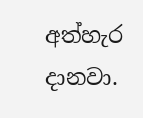අත්හැර දානවා.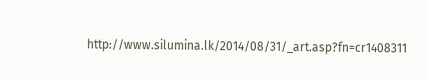http://www.silumina.lk/2014/08/31/_art.asp?fn=cr1408311